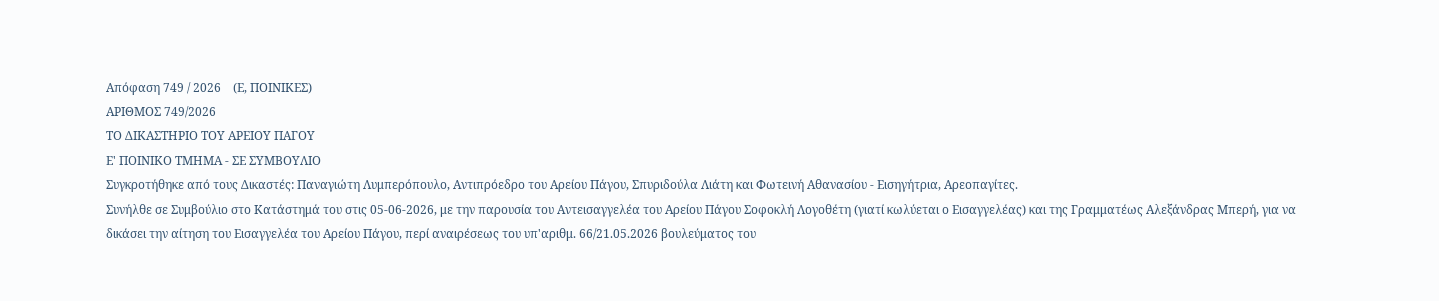Απόφαση 749 / 2026    (Ε, ΠΟΙΝΙΚΕΣ)
ΑΡΙΘΜΟΣ 749/2026
ΤΟ ΔΙΚΑΣΤΗΡΙΟ ΤΟΥ ΑΡΕΙΟΥ ΠΑΓΟΥ
Ε' ΠΟΙΝΙΚΟ ΤΜΗΜΑ - ΣΕ ΣΥΜΒΟΥΛΙΟ
Συγκροτήθηκε από τους Δικαστές: Παναγιώτη Λυμπερόπουλο, Αντιπρόεδρο του Αρείου Πάγου, Σπυριδούλα Λιάτη και Φωτεινή Αθανασίου - Εισηγήτρια, Αρεοπαγίτες.
Συνήλθε σε Συμβούλιο στο Κατάστημά του στις 05-06-2026, με την παρουσία του Αντεισαγγελέα του Αρείου Πάγου Σοφοκλή Λογοθέτη (γιατί κωλύεται ο Εισαγγελέας) και της Γραμματέως Αλεξάνδρας Μπερή, για να δικάσει την αίτηση του Εισαγγελέα του Αρείου Πάγου, περί αναιρέσεως του υπ'αριθμ. 66/21.05.2026 βουλεύματος του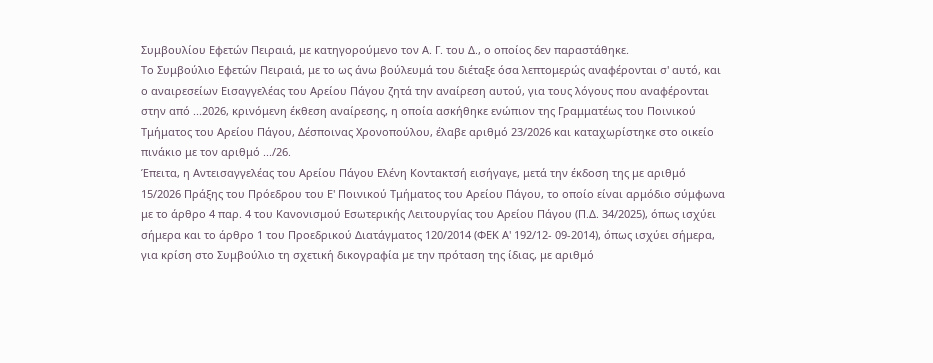Συμβουλίου Εφετών Πειραιά, με κατηγορούμενο τον Α. Γ. του Δ., ο οποίος δεν παραστάθηκε.
Το Συμβούλιο Εφετών Πειραιά, με το ως άνω βούλευμά του διέταξε όσα λεπτομερώς αναφέρονται σ' αυτό, και ο αναιρεσείων Εισαγγελέας του Αρείου Πάγου ζητά την αναίρεση αυτού, για τους λόγους που αναφέρονται στην από ...2026, κρινόμενη έκθεση αναίρεσης, η οποία ασκήθηκε ενώπιον της Γραμματέως του Ποινικού Τμήματος του Αρείου Πάγου, Δέσποινας Χρονοπούλου, έλαβε αριθμό 23/2026 και καταχωρίστηκε στο οικείο πινάκιο με τον αριθμό .../26.
Έπειτα, η Αντεισαγγελέας του Αρείου Πάγου Ελένη Κοντακτσή εισήγαγε, μετά την έκδοση της με αριθμό 15/2026 Πράξης του Πρόεδρου του Ε' Ποινικού Τμήματος του Αρείου Πάγου, το οποίο είναι αρμόδιο σύμφωνα με το άρθρο 4 παρ. 4 του Κανονισμού Εσωτερικής Λειτουργίας του Αρείου Πάγου (Π.Δ. 34/2025), όπως ισχύει σήμερα και το άρθρο 1 του Προεδρικού Διατάγματος 120/2014 (ΦΕΚ Α' 192/12- 09-2014), όπως ισχύει σήμερα, για κρίση στο Συμβούλιο τη σχετική δικογραφία με την πρόταση της ίδιας, με αριθμό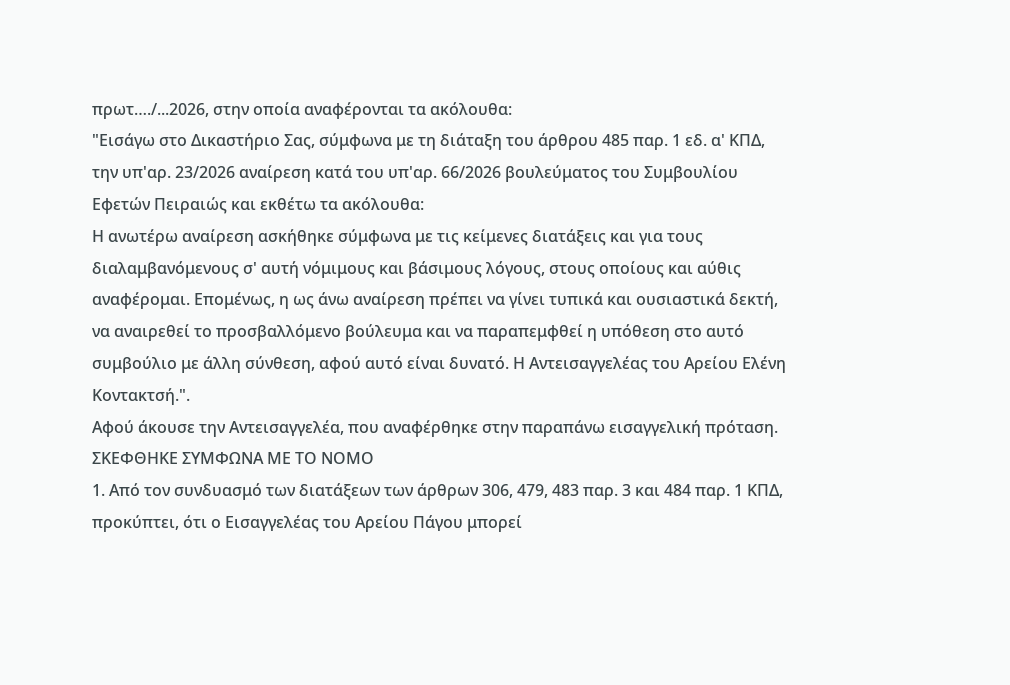πρωτ…./...2026, στην οποία αναφέρονται τα ακόλουθα:
"Εισάγω στο Δικαστήριο Σας, σύμφωνα με τη διάταξη του άρθρου 485 παρ. 1 εδ. α' ΚΠΔ, την υπ'αρ. 23/2026 αναίρεση κατά του υπ'αρ. 66/2026 βουλεύματος του Συμβουλίου Εφετών Πειραιώς και εκθέτω τα ακόλουθα:
Η ανωτέρω αναίρεση ασκήθηκε σύμφωνα με τις κείμενες διατάξεις και για τους διαλαμβανόμενους σ' αυτή νόμιμους και βάσιμους λόγους, στους οποίους και αύθις αναφέρομαι. Επομένως, η ως άνω αναίρεση πρέπει να γίνει τυπικά και ουσιαστικά δεκτή, να αναιρεθεί το προσβαλλόμενο βούλευμα και να παραπεμφθεί η υπόθεση στο αυτό συμβούλιο με άλλη σύνθεση, αφού αυτό είναι δυνατό. Η Αντεισαγγελέας του Αρείου Ελένη Κοντακτσή.".
Αφού άκουσε την Αντεισαγγελέα, που αναφέρθηκε στην παραπάνω εισαγγελική πρόταση.
ΣΚΕΦΘΗΚΕ ΣΥΜΦΩΝΑ ΜΕ ΤΟ ΝΟΜΟ
1. Από τον συνδυασμό των διατάξεων των άρθρων 306, 479, 483 παρ. 3 και 484 παρ. 1 ΚΠΔ, προκύπτει, ότι ο Εισαγγελέας του Αρείου Πάγου μπορεί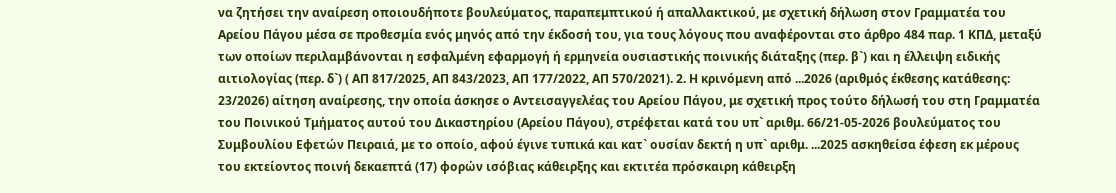να ζητήσει την αναίρεση οποιουδήποτε βουλεύματος, παραπεμπτικού ή απαλλακτικού, με σχετική δήλωση στον Γραμματέα του Αρείου Πάγου μέσα σε προθεσμία ενός μηνός από την έκδοσή του, για τους λόγους που αναφέρονται στο άρθρο 484 παρ. 1 ΚΠΔ, μεταξύ των οποίων περιλαμβάνονται η εσφαλμένη εφαρμογή ή ερμηνεία ουσιαστικής ποινικής διάταξης (περ. β`) και η έλλειψη ειδικής αιτιολογίας (περ. δ`) ( ΑΠ 817/2025, ΑΠ 843/2023, ΑΠ 177/2022, ΑΠ 570/2021). 2. Η κρινόμενη από ...2026 (αριθμός έκθεσης κατάθεσης: 23/2026) αίτηση αναίρεσης, την οποία άσκησε ο Αντεισαγγελέας του Αρείου Πάγου, με σχετική προς τούτο δήλωσή του στη Γραμματέα του Ποινικού Τμήματος αυτού του Δικαστηρίου (Αρείου Πάγου), στρέφεται κατά του υπ` αριθμ. 66/21-05-2026 βουλεύματος του Συμβουλίου Εφετών Πειραιά, με το οποίο, αφού έγινε τυπικά και κατ` ουσίαν δεκτή η υπ` αριθμ. ...2025 ασκηθείσα έφεση εκ μέρους του εκτείοντος ποινή δεκαεπτά (17) φορών ισόβιας κάθειρξης και εκτιτέα πρόσκαιρη κάθειρξη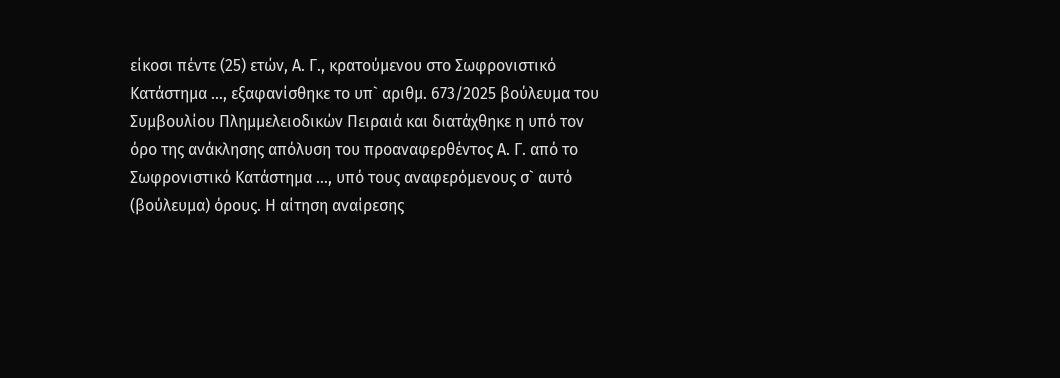είκοσι πέντε (25) ετών, Α. Γ., κρατούμενου στο Σωφρονιστικό Κατάστημα ..., εξαφανίσθηκε το υπ` αριθμ. 673/2025 βούλευμα του Συμβουλίου Πλημμελειοδικών Πειραιά και διατάχθηκε η υπό τον όρο της ανάκλησης απόλυση του προαναφερθέντος Α. Γ. από το Σωφρονιστικό Κατάστημα ..., υπό τους αναφερόμενους σ` αυτό (βούλευμα) όρους. Η αίτηση αναίρεσης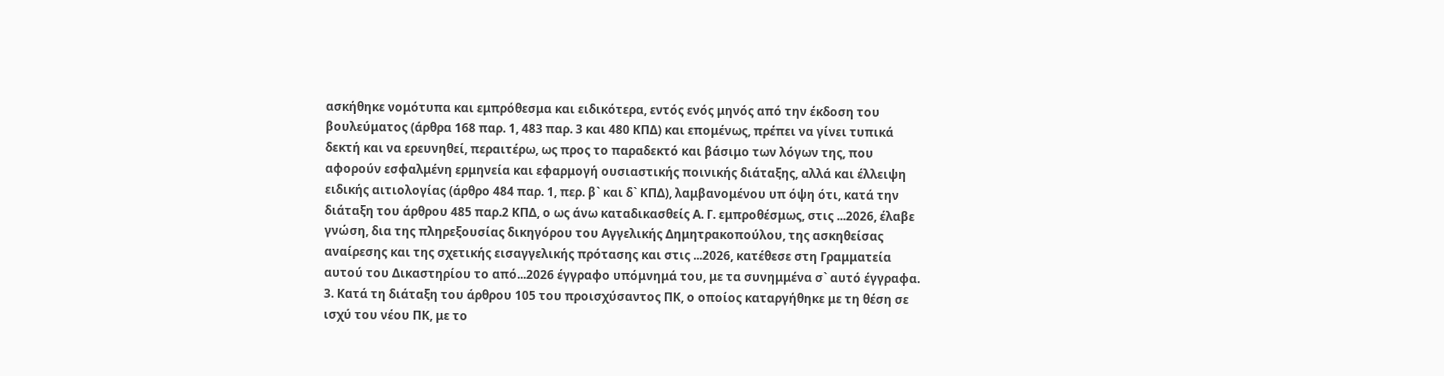ασκήθηκε νομότυπα και εμπρόθεσμα και ειδικότερα, εντός ενός μηνός από την έκδοση του βουλεύματος (άρθρα 168 παρ. 1, 483 παρ. 3 και 480 ΚΠΔ) και επομένως, πρέπει να γίνει τυπικά δεκτή και να ερευνηθεί, περαιτέρω, ως προς το παραδεκτό και βάσιμο των λόγων της, που αφορούν εσφαλμένη ερμηνεία και εφαρμογή ουσιαστικής ποινικής διάταξης, αλλά και έλλειψη ειδικής αιτιολογίας (άρθρο 484 παρ. 1, περ. β` και δ` ΚΠΔ), λαμβανομένου υπ όψη ότι, κατά την διάταξη του άρθρου 485 παρ.2 ΚΠΔ, ο ως άνω καταδικασθείς Α. Γ. εμπροθέσμως, στις ...2026, έλαβε γνώση, δια της πληρεξουσίας δικηγόρου του Αγγελικής Δημητρακοπούλου, της ασκηθείσας αναίρεσης και της σχετικής εισαγγελικής πρότασης και στις ...2026, κατέθεσε στη Γραμματεία αυτού του Δικαστηρίου το από...2026 έγγραφο υπόμνημά του, με τα συνημμένα σ` αυτό έγγραφα.
3. Κατά τη διάταξη του άρθρου 105 του προισχύσαντος ΠΚ, ο οποίος καταργήθηκε με τη θέση σε ισχύ του νέου ΠΚ, με το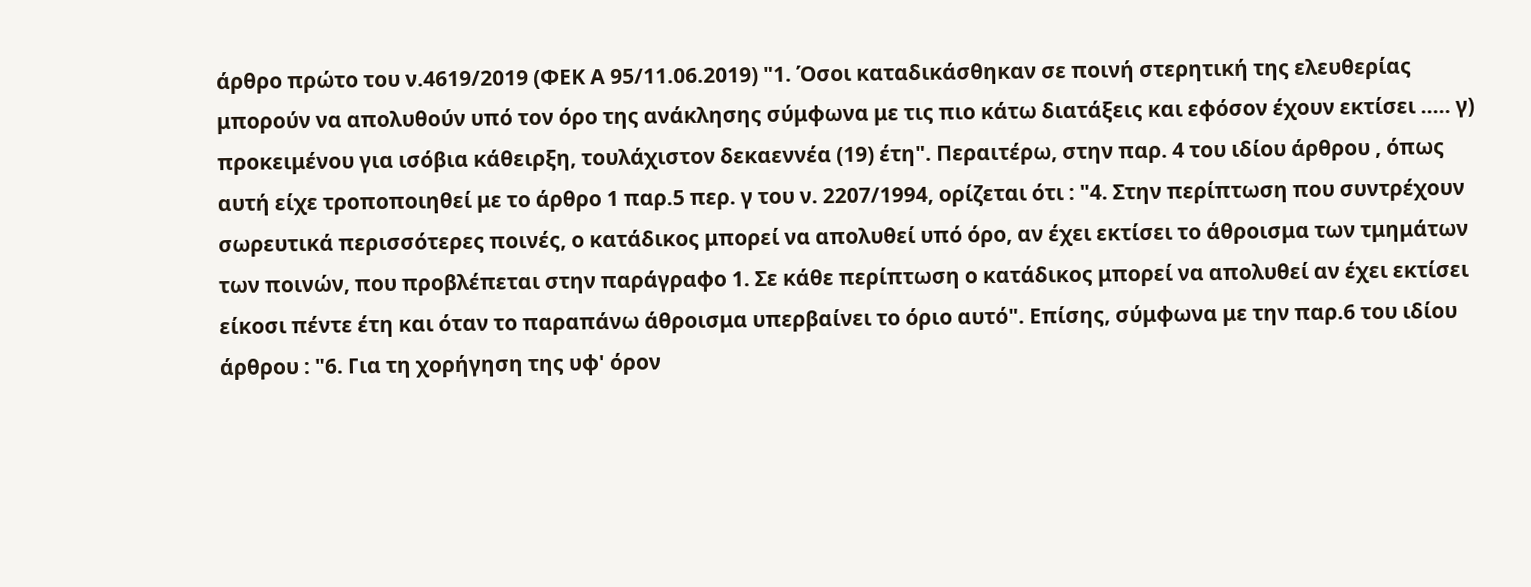άρθρο πρώτο του ν.4619/2019 (ΦΕΚ Α 95/11.06.2019) "1. Όσοι καταδικάσθηκαν σε ποινή στερητική της ελευθερίας μπορούν να απολυθούν υπό τον όρο της ανάκλησης σύμφωνα με τις πιο κάτω διατάξεις και εφόσον έχουν εκτίσει ..... γ) προκειμένου για ισόβια κάθειρξη, τουλάχιστον δεκαεννέα (19) έτη". Περαιτέρω, στην παρ. 4 του ιδίου άρθρου , όπως αυτή είχε τροποποιηθεί με το άρθρο 1 παρ.5 περ. γ του ν. 2207/1994, ορίζεται ότι : "4. Στην περίπτωση που συντρέχουν σωρευτικά περισσότερες ποινές, ο κατάδικος μπορεί να απολυθεί υπό όρο, αν έχει εκτίσει το άθροισμα των τμημάτων των ποινών, που προβλέπεται στην παράγραφο 1. Σε κάθε περίπτωση ο κατάδικος μπορεί να απολυθεί αν έχει εκτίσει είκοσι πέντε έτη και όταν το παραπάνω άθροισμα υπερβαίνει το όριο αυτό". Επίσης, σύμφωνα με την παρ.6 του ιδίου άρθρου : "6. Για τη χορήγηση της υφ' όρον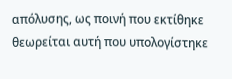απόλυσης, ως ποινή που εκτίθηκε θεωρείται αυτή που υπολογίστηκε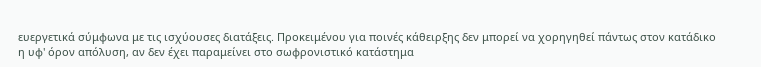ευεργετικά σύμφωνα με τις ισχύουσες διατάξεις. Προκειμένου για ποινές κάθειρξης δεν μπορεί να χορηγηθεί πάντως στον κατάδικο η υφ' όρον απόλυση, αν δεν έχει παραμείνει στο σωφρονιστικό κατάστημα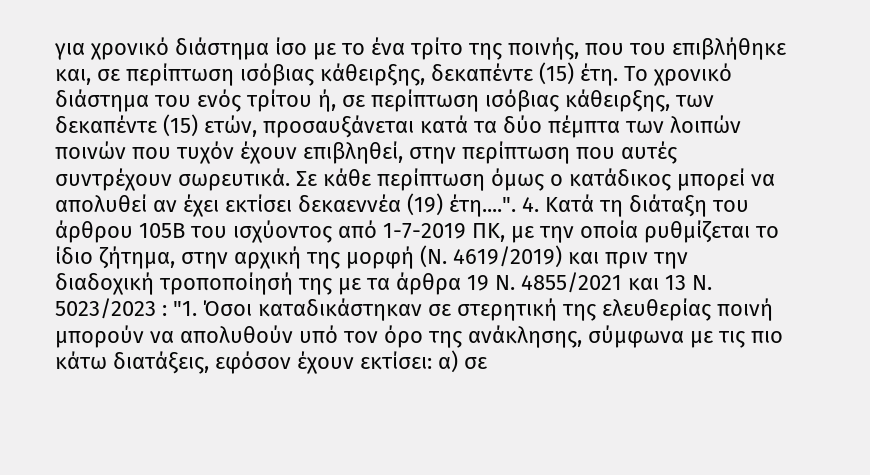για χρονικό διάστημα ίσο με το ένα τρίτο της ποινής, που του επιβλήθηκε και, σε περίπτωση ισόβιας κάθειρξης, δεκαπέντε (15) έτη. Το χρονικό διάστημα του ενός τρίτου ή, σε περίπτωση ισόβιας κάθειρξης, των δεκαπέντε (15) ετών, προσαυξάνεται κατά τα δύο πέμπτα των λοιπών ποινών που τυχόν έχουν επιβληθεί, στην περίπτωση που αυτές συντρέχουν σωρευτικά. Σε κάθε περίπτωση όμως ο κατάδικος μπορεί να απολυθεί αν έχει εκτίσει δεκαεννέα (19) έτη....". 4. Κατά τη διάταξη του άρθρου 105Β του ισχύοντος από 1-7-2019 ΠΚ, με την οποία ρυθμίζεται το ίδιο ζήτημα, στην αρχική της μορφή (Ν. 4619/2019) και πριν την διαδοχική τροποποίησή της με τα άρθρα 19 Ν. 4855/2021 και 13 Ν. 5023/2023 : "1. Όσοι καταδικάστηκαν σε στερητική της ελευθερίας ποινή μπορούν να απολυθούν υπό τον όρο της ανάκλησης, σύμφωνα με τις πιο κάτω διατάξεις, εφόσον έχουν εκτίσει: α) σε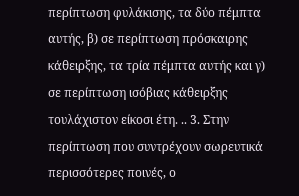περίπτωση φυλάκισης, τα δύο πέμπτα αυτής, β) σε περίπτωση πρόσκαιρης κάθειρξης, τα τρία πέμπτα αυτής και γ) σε περίπτωση ισόβιας κάθειρξης τουλάχιστον είκοσι έτη. .. 3. Στην περίπτωση που συντρέχουν σωρευτικά περισσότερες ποινές, ο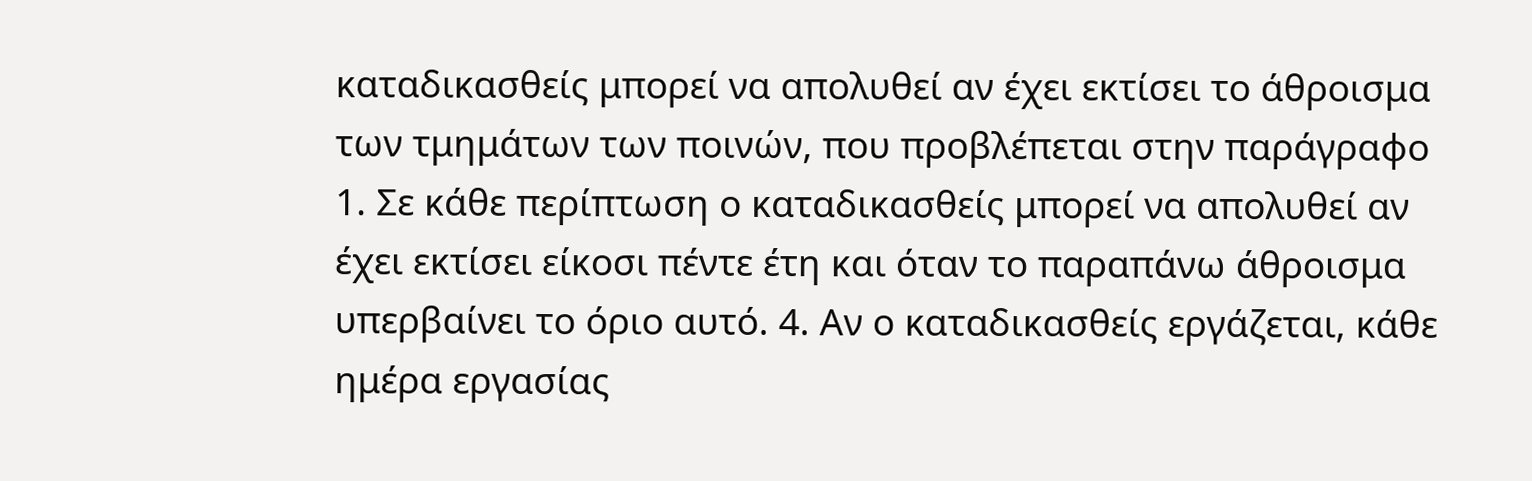καταδικασθείς μπορεί να απολυθεί αν έχει εκτίσει το άθροισμα των τμημάτων των ποινών, που προβλέπεται στην παράγραφο 1. Σε κάθε περίπτωση ο καταδικασθείς μπορεί να απολυθεί αν έχει εκτίσει είκοσι πέντε έτη και όταν το παραπάνω άθροισμα υπερβαίνει το όριο αυτό. 4. Αν ο καταδικασθείς εργάζεται, κάθε ημέρα εργασίας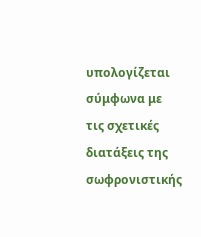υπολογίζεται σύμφωνα με τις σχετικές διατάξεις της σωφρονιστικής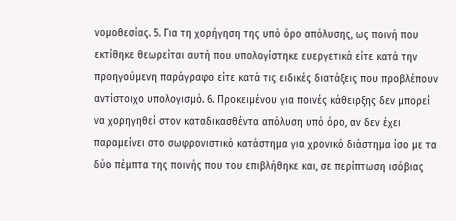νομοθεσίας. 5. Για τη χορήγηση της υπό όρο απόλυσης, ως ποινή που εκτίθηκε θεωρείται αυτή που υπολογίστηκε ευεργετικά είτε κατά την προηγούμενη παράγραφο είτε κατά τις ειδικές διατάξεις που προβλέπουν αντίστοιχο υπολογισμό. 6. Προκειμένου για ποινές κάθειρξης δεν μπορεί να χορηγηθεί στον καταδικασθέντα απόλυση υπό όρο, αν δεν έχει παραμείνει στο σωφρονιστικό κατάστημα για χρονικό διάστημα ίσο με τα δύο πέμπτα της ποινής που του επιβλήθηκε και, σε περίπτωση ισόβιας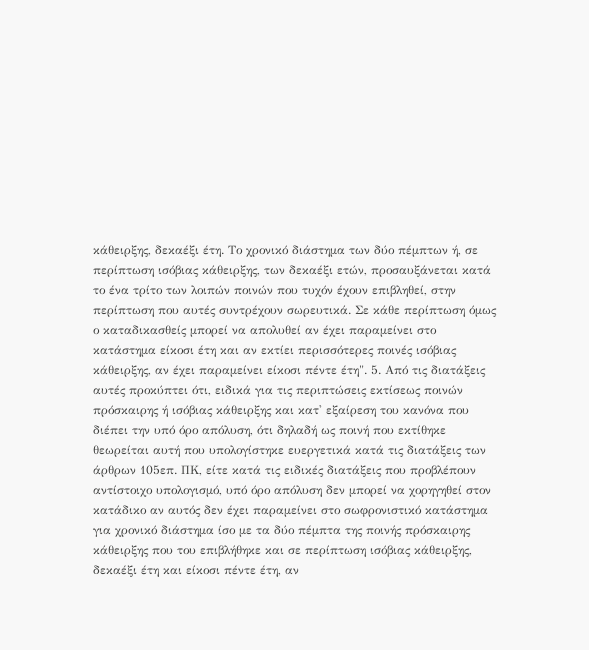κάθειρξης, δεκαέξι έτη. Το χρονικό διάστημα των δύο πέμπτων ή, σε περίπτωση ισόβιας κάθειρξης, των δεκαέξι ετών, προσαυξάνεται κατά το ένα τρίτο των λοιπών ποινών που τυχόν έχουν επιβληθεί, στην περίπτωση που αυτές συντρέχουν σωρευτικά. Σε κάθε περίπτωση όμως ο καταδικασθείς μπορεί να απολυθεί αν έχει παραμείνει στο κατάστημα είκοσι έτη και αν εκτίει περισσότερες ποινές ισόβιας κάθειρξης, αν έχει παραμείνει είκοσι πέντε έτη". 5. Από τις διατάξεις αυτές προκύπτει ότι, ειδικά για τις περιπτώσεις εκτίσεως ποινών πρόσκαιρης ή ισόβιας κάθειρξης και κατ' εξαίρεση του κανόνα που διέπει την υπό όρο απόλυση, ότι δηλαδή ως ποινή που εκτίθηκε θεωρείται αυτή που υπολογίστηκε ευεργετικά κατά τις διατάξεις των άρθρων 105επ. ΠΚ, είτε κατά τις ειδικές διατάξεις που προβλέπουν αντίστοιχο υπολογισμό, υπό όρο απόλυση δεν μπορεί να χορηγηθεί στον κατάδικο αν αυτός δεν έχει παραμείνει στο σωφρονιστικό κατάστημα για χρονικό διάστημα ίσο με τα δύο πέμπτα της ποινής πρόσκαιρης κάθειρξης που του επιβλήθηκε και σε περίπτωση ισόβιας κάθειρξης, δεκαέξι έτη και είκοσι πέντε έτη, αν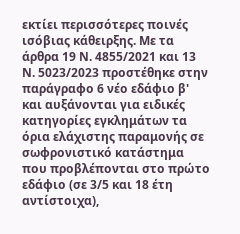εκτίει περισσότερες ποινές ισόβιας κάθειρξης. Με τα άρθρα 19 Ν. 4855/2021 και 13 Ν. 5023/2023 προστέθηκε στην παράγραφο 6 νέο εδάφιο β' και αυξάνονται για ειδικές κατηγορίες εγκλημάτων τα όρια ελάχιστης παραμονής σε σωφρονιστικό κατάστημα που προβλέπονται στο πρώτο εδάφιο (σε 3/5 και 18 έτη αντίστοιχα),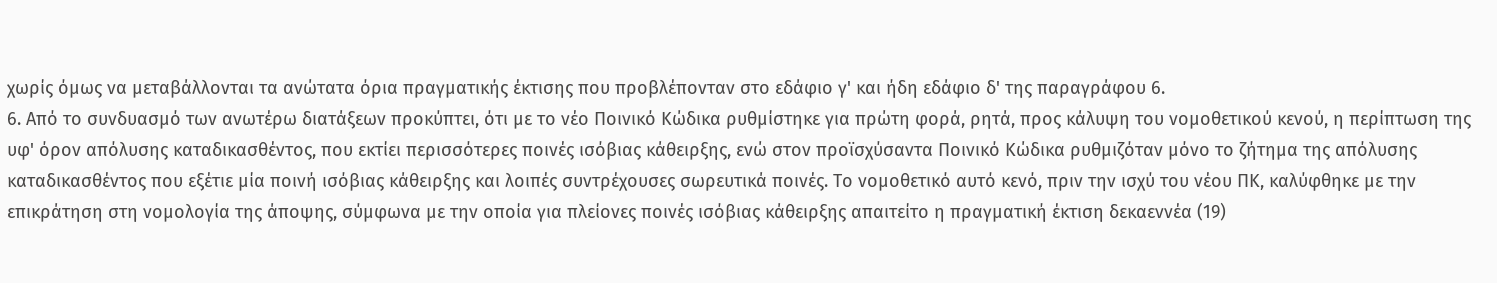χωρίς όμως να μεταβάλλονται τα ανώτατα όρια πραγματικής έκτισης που προβλέπονταν στο εδάφιο γ' και ήδη εδάφιο δ' της παραγράφου 6.
6. Από το συνδυασμό των ανωτέρω διατάξεων προκύπτει, ότι με το νέο Ποινικό Κώδικα ρυθμίστηκε για πρώτη φορά, ρητά, προς κάλυψη του νομοθετικού κενού, η περίπτωση της υφ' όρον απόλυσης καταδικασθέντος, που εκτίει περισσότερες ποινές ισόβιας κάθειρξης, ενώ στον προϊσχύσαντα Ποινικό Κώδικα ρυθμιζόταν μόνο το ζήτημα της απόλυσης καταδικασθέντος που εξέτιε μία ποινή ισόβιας κάθειρξης και λοιπές συντρέχουσες σωρευτικά ποινές. Το νομοθετικό αυτό κενό, πριν την ισχύ του νέου ΠΚ, καλύφθηκε με την επικράτηση στη νομολογία της άποψης, σύμφωνα με την οποία για πλείονες ποινές ισόβιας κάθειρξης απαιτείτο η πραγματική έκτιση δεκαεννέα (19)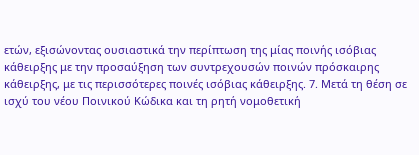ετών, εξισώνοντας ουσιαστικά την περίπτωση της μίας ποινής ισόβιας κάθειρξης με την προσαύξηση των συντρεχουσών ποινών πρόσκαιρης κάθειρξης, με τις περισσότερες ποινές ισόβιας κάθειρξης. 7. Μετά τη θέση σε ισχύ του νέου Ποινικού Κώδικα και τη ρητή νομοθετική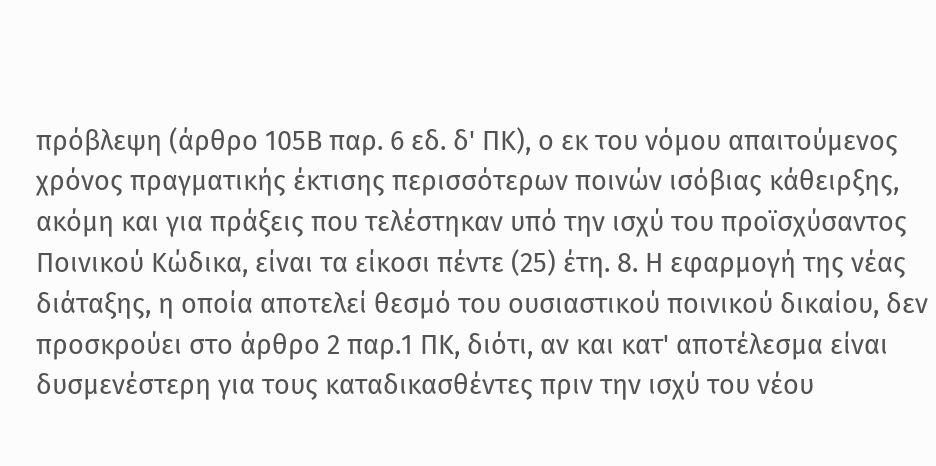πρόβλεψη (άρθρο 105Β παρ. 6 εδ. δ' ΠΚ), ο εκ του νόμου απαιτούμενος χρόνος πραγματικής έκτισης περισσότερων ποινών ισόβιας κάθειρξης, ακόμη και για πράξεις που τελέστηκαν υπό την ισχύ του προϊσχύσαντος Ποινικού Κώδικα, είναι τα είκοσι πέντε (25) έτη. 8. Η εφαρμογή της νέας διάταξης, η οποία αποτελεί θεσμό του ουσιαστικού ποινικού δικαίου, δεν προσκρούει στο άρθρο 2 παρ.1 ΠΚ, διότι, αν και κατ' αποτέλεσμα είναι δυσμενέστερη για τους καταδικασθέντες πριν την ισχύ του νέου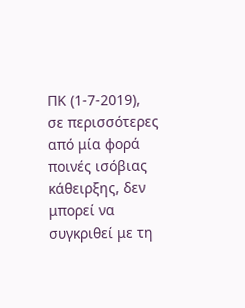ΠΚ (1-7-2019), σε περισσότερες από μία φορά ποινές ισόβιας κάθειρξης, δεν μπορεί να συγκριθεί με τη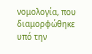νομολογία, που διαμορφώθηκε υπό την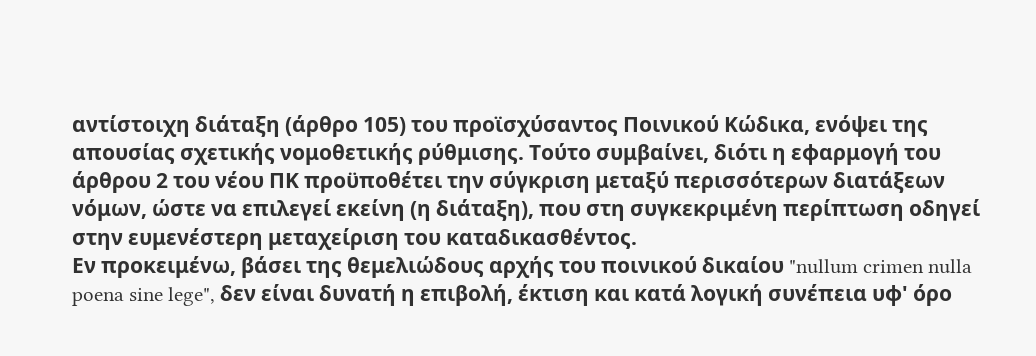αντίστοιχη διάταξη (άρθρο 105) του προϊσχύσαντος Ποινικού Κώδικα, ενόψει της απουσίας σχετικής νομοθετικής ρύθμισης. Τούτο συμβαίνει, διότι η εφαρμογή του άρθρου 2 του νέου ΠΚ προϋποθέτει την σύγκριση μεταξύ περισσότερων διατάξεων νόμων, ώστε να επιλεγεί εκείνη (η διάταξη), που στη συγκεκριμένη περίπτωση οδηγεί στην ευμενέστερη μεταχείριση του καταδικασθέντος.
Εν προκειμένω, βάσει της θεμελιώδους αρχής του ποινικού δικαίου "nullum crimen nulla poena sine lege", δεν είναι δυνατή η επιβολή, έκτιση και κατά λογική συνέπεια υφ' όρο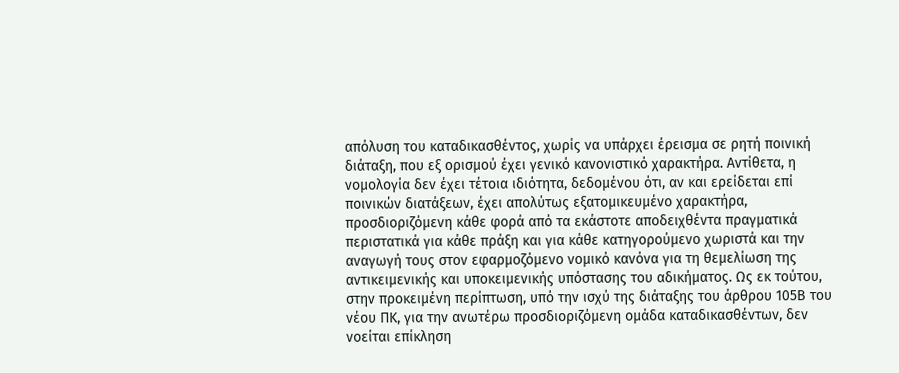απόλυση του καταδικασθέντος, χωρίς να υπάρχει έρεισμα σε ρητή ποινική διάταξη, που εξ ορισμού έχει γενικό κανονιστικό χαρακτήρα. Αντίθετα, η νομολογία δεν έχει τέτοια ιδιότητα, δεδομένου ότι, αν και ερείδεται επί ποινικών διατάξεων, έχει απολύτως εξατομικευμένο χαρακτήρα, προσδιοριζόμενη κάθε φορά από τα εκάστοτε αποδειχθέντα πραγματικά περιστατικά για κάθε πράξη και για κάθε κατηγορούμενο χωριστά και την αναγωγή τους στον εφαρμοζόμενο νομικό κανόνα για τη θεμελίωση της αντικειμενικής και υποκειμενικής υπόστασης του αδικήματος. Ως εκ τούτου, στην προκειμένη περίπτωση, υπό την ισχύ της διάταξης του άρθρου 105Β του νέου ΠΚ, για την ανωτέρω προσδιοριζόμενη ομάδα καταδικασθέντων, δεν νοείται επίκληση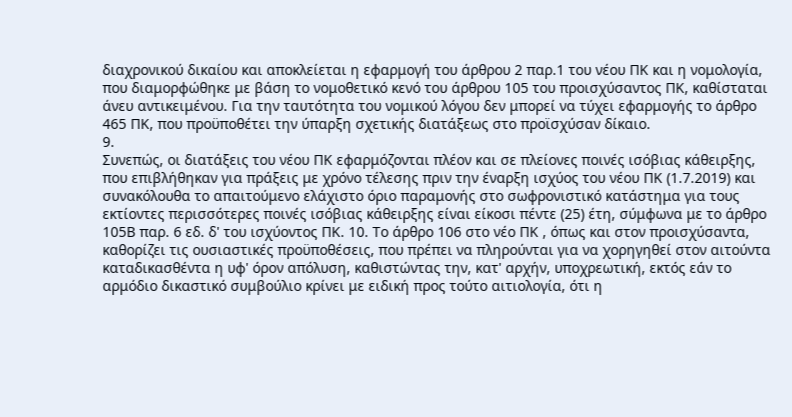διαχρονικού δικαίου και αποκλείεται η εφαρμογή του άρθρου 2 παρ.1 του νέου ΠΚ και η νομολογία, που διαμορφώθηκε με βάση το νομοθετικό κενό του άρθρου 105 του προισχύσαντος ΠΚ, καθίσταται άνευ αντικειμένου. Για την ταυτότητα του νομικού λόγου δεν μπορεί να τύχει εφαρμογής το άρθρο 465 ΠΚ, που προϋποθέτει την ύπαρξη σχετικής διατάξεως στο προϊσχύσαν δίκαιο.
9.
Συνεπώς, οι διατάξεις του νέου ΠΚ εφαρμόζονται πλέον και σε πλείονες ποινές ισόβιας κάθειρξης, που επιβλήθηκαν για πράξεις με χρόνο τέλεσης πριν την έναρξη ισχύος του νέου ΠΚ (1.7.2019) και συνακόλουθα το απαιτούμενο ελάχιστο όριο παραμονής στο σωφρονιστικό κατάστημα για τους εκτίοντες περισσότερες ποινές ισόβιας κάθειρξης είναι είκοσι πέντε (25) έτη, σύμφωνα με το άρθρο 105Β παρ. 6 εδ. δ' του ισχύοντος ΠΚ. 10. Το άρθρο 106 στο νέο ΠΚ , όπως και στον προισχύσαντα, καθορίζει τις ουσιαστικές προϋποθέσεις, που πρέπει να πληρούνται για να χορηγηθεί στον αιτούντα καταδικασθέντα η υφ' όρον απόλυση, καθιστώντας την, κατ' αρχήν, υποχρεωτική, εκτός εάν το αρμόδιο δικαστικό συμβούλιο κρίνει με ειδική προς τούτο αιτιολογία, ότι η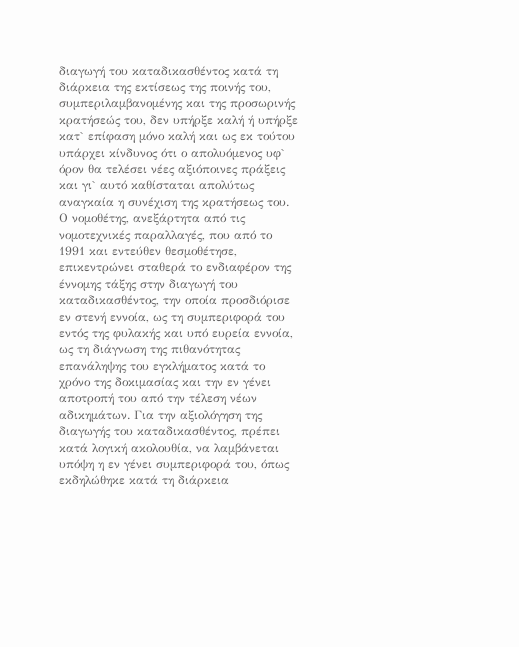διαγωγή του καταδικασθέντος κατά τη διάρκεια της εκτίσεως της ποινής του, συμπεριλαμβανομένης και της προσωρινής κρατήσεώς του, δεν υπήρξε καλή ή υπήρξε κατ` επίφαση μόνο καλή και ως εκ τούτου υπάρχει κίνδυνος ότι ο απολυόμενος υφ` όρον θα τελέσει νέες αξιόποινες πράξεις και γι` αυτό καθίσταται απολύτως αναγκαία η συνέχιση της κρατήσεως του. Ο νομοθέτης, ανεξάρτητα από τις νομοτεχνικές παραλλαγές, που από το 1991 και εντεύθεν θεσμοθέτησε, επικεντρώνει σταθερά το ενδιαφέρον της έννομης τάξης στην διαγωγή του καταδικασθέντος, την οποία προσδιόρισε εν στενή εννοία, ως τη συμπεριφορά του εντός της φυλακής και υπό ευρεία εννοία, ως τη διάγνωση της πιθανότητας επανάληψης του εγκλήματος κατά το χρόνο της δοκιμασίας και την εν γένει αποτροπή του από την τέλεση νέων αδικημάτων. Για την αξιολόγηση της διαγωγής του καταδικασθέντος, πρέπει κατά λογική ακολουθία, να λαμβάνεται υπόψη η εν γένει συμπεριφορά του, όπως εκδηλώθηκε κατά τη διάρκεια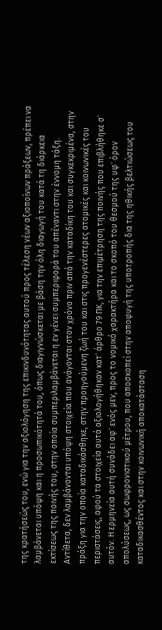της κρατήσεώς του, ενώ για την αξιολόγηση της επικινδυνότητας αυτού προς τέλεση νέων αξιοποίνων πράξεων, πρέπει να λαμβάνεται υπόψη και η προσωπικότητά του, όπως διαγιγνώσκεται με βάση την όλη διαγωγή του κατά τη διάρκεια εκτίσεως της ποινής του, στην οποία συμπεριλαμβάνεται η εν γένει συμπεριφορά του απέναντι στην έννομη τάξη. Αντίθετα, δεν λαμβάνονται υπόψη στοιχεία που ανάγονται στον χρόνο πριν από την καταδίκη του και συγκεκριμένα, στην πράξη για την οποία καταδικάσθηκε, στην προηγούμενη ζωή του και στις προγενέστερες ατομικές και κοινωνικές του περιστάσεις, αφού τα στοιχεία αυτά αξιολογήθηκαν κατ` άρθρο 79 ΠΚ, για την επιμέτρηση της ποινής που επιβλήθηκε σ` αυτόν. Η ερμηνεία αυτή συνάδει αφ` ενός μεν, προς το νομικό χαρακτήρα και το σκοπό του θεσμού της υφ` όρον απολύσεως, ως σωφρονιστικού μέτρου, που αποσκοπεί στην αποφυγή της υποτροπής δια της ηθικής βελτιώσεως του καταδικασθέντος και στην κοινωνική αποκατάσταση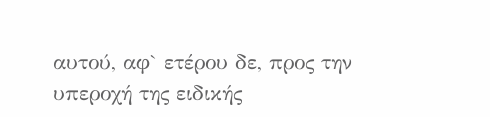αυτού, αφ` ετέρου δε, προς την υπεροχή της ειδικής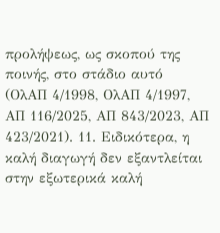προλήψεως, ως σκοπού της ποινής, στο στάδιο αυτό (ΟλΑΠ 4/1998, ΟλΑΠ 4/1997, ΑΠ 116/2025, ΑΠ 843/2023, ΑΠ 423/2021). 11. Ειδικότερα, η καλή διαγωγή δεν εξαντλείται στην εξωτερικά καλή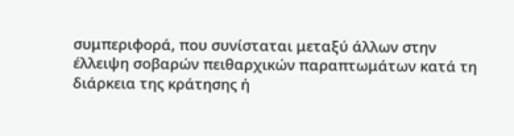συμπεριφορά, που συνίσταται μεταξύ άλλων στην έλλειψη σοβαρών πειθαρχικών παραπτωμάτων κατά τη διάρκεια της κράτησης ή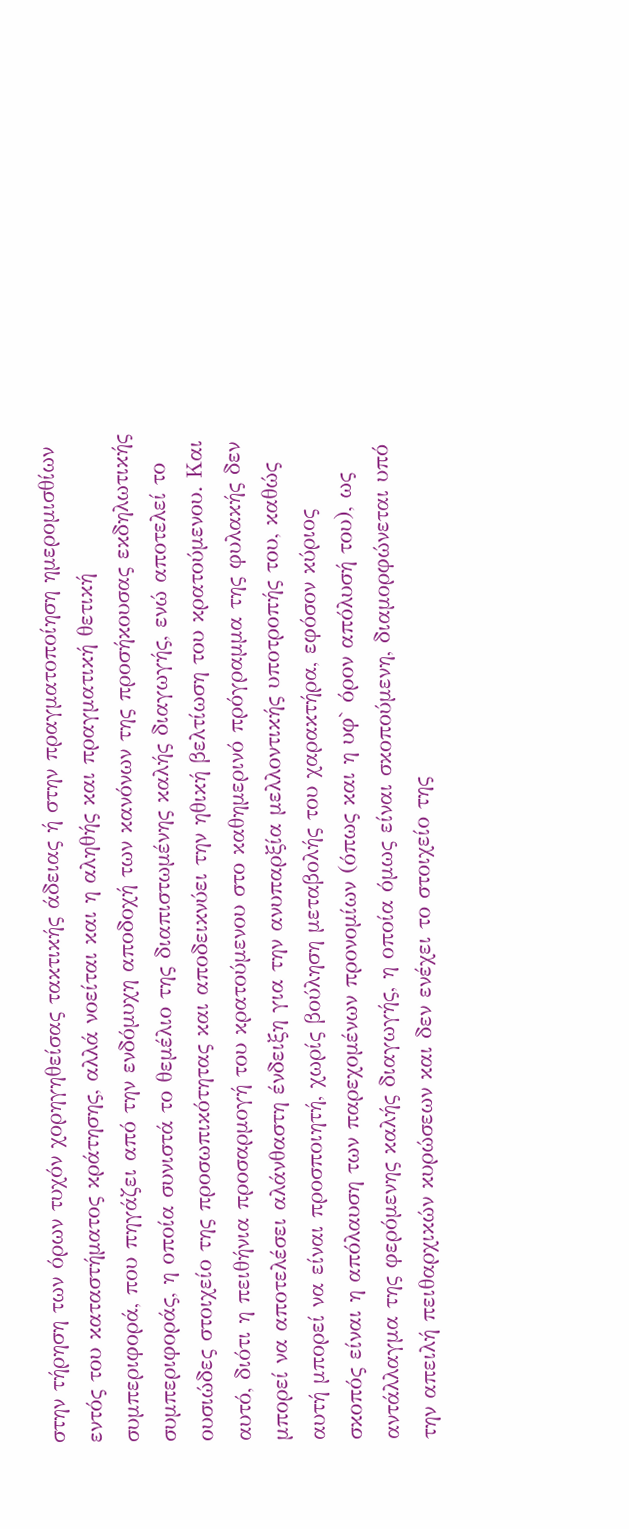στην τήρηση των όρων τυχόν χορηγηθείσας τακτικής άδειας ή στην πραγματοποίηση ημερομισθίων εντός του καταστήματος κράτησης, αλλά νοείται και η αληθής και πραγματική θετική συμπεριφορά, που πηγάζει από την ενδόμυχη αποδοχή των κανόνων της προσήκουσας εκδηλωτικής συμπεριφοράς, η οποία συνιστά το θεμέλιο της διαπιστωμένης καλής διαγωγής, ενώ αποτελεί το ουσιώδες στοιχείο της προσωπικότητας και αποδεικνύει την ηθική βελτίωση του κρατούμενου. Και αυτό, διότι η πειθήνια προσαρμογή του κρατούμενου στο καθημερινό πρόγραμμα της φυλακής δεν μπορεί να αποτελέσει αλάνθαστη ένδειξη για την ανυπαρξία μελλοντικής υποτροπής του, καθώς αυτή μπορεί να είναι προσποιητή, χωρίς βούληση μεταβολής του χαρακτήρα, εφόσον κύριος σκοπός είναι η απόλαυση των παρεχομένων προνομίων (όπως και η υφ` όρον απόλυσή του), ως αντάλλαγμα της φερόμενης καλής διαγωγής, η οποία όμως είναι σκοπούμενη, διαμορφώνεται υπό την απειλή πειθαρχικών κυρώσεων και δεν ενέχει το στοιχείο της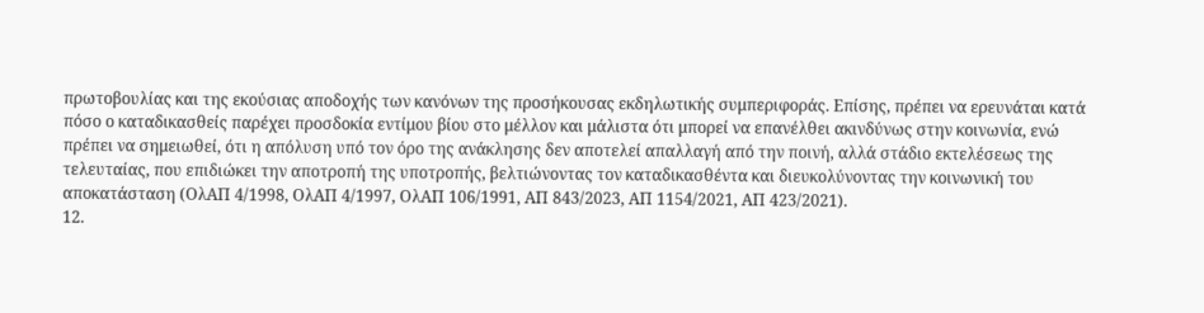πρωτοβουλίας και της εκούσιας αποδοχής των κανόνων της προσήκουσας εκδηλωτικής συμπεριφοράς. Επίσης, πρέπει να ερευνάται κατά πόσο ο καταδικασθείς παρέχει προσδοκία εντίμου βίου στο μέλλον και μάλιστα ότι μπορεί να επανέλθει ακινδύνως στην κοινωνία, ενώ πρέπει να σημειωθεί, ότι η απόλυση υπό τον όρο της ανάκλησης δεν αποτελεί απαλλαγή από την ποινή, αλλά στάδιο εκτελέσεως της τελευταίας, που επιδιώκει την αποτροπή της υποτροπής, βελτιώνοντας τον καταδικασθέντα και διευκολύνοντας την κοινωνική του αποκατάσταση (ΟλΑΠ 4/1998, ΟλΑΠ 4/1997, ΟλΑΠ 106/1991, ΑΠ 843/2023, ΑΠ 1154/2021, ΑΠ 423/2021).
12.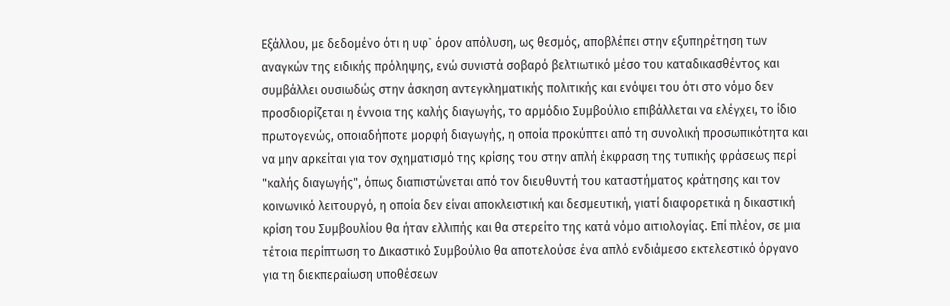Εξάλλου, με δεδομένο ότι η υφ` όρον απόλυση, ως θεσμός, αποβλέπει στην εξυπηρέτηση των αναγκών της ειδικής πρόληψης, ενώ συνιστά σοβαρό βελτιωτικό μέσο του καταδικασθέντος και συμβάλλει ουσιωδώς στην άσκηση αντεγκληματικής πολιτικής και ενόψει του ότι στο νόμο δεν προσδιορίζεται η έννοια της καλής διαγωγής, το αρμόδιο Συμβούλιο επιβάλλεται να ελέγχει, το ίδιο πρωτογενώς, οποιαδήποτε μορφή διαγωγής, η οποία προκύπτει από τη συνολική προσωπικότητα και να μην αρκείται για τον σχηματισμό της κρίσης του στην απλή έκφραση της τυπικής φράσεως περί "καλής διαγωγής", όπως διαπιστώνεται από τον διευθυντή του καταστήματος κράτησης και τον κοινωνικό λειτουργό, η οποία δεν είναι αποκλειστική και δεσμευτική, γιατί διαφορετικά η δικαστική κρίση του Συμβουλίου θα ήταν ελλιπής και θα στερείτο της κατά νόμο αιτιολογίας. Επί πλέον, σε μια τέτοια περίπτωση το Δικαστικό Συμβούλιο θα αποτελούσε ένα απλό ενδιάμεσο εκτελεστικό όργανο για τη διεκπεραίωση υποθέσεων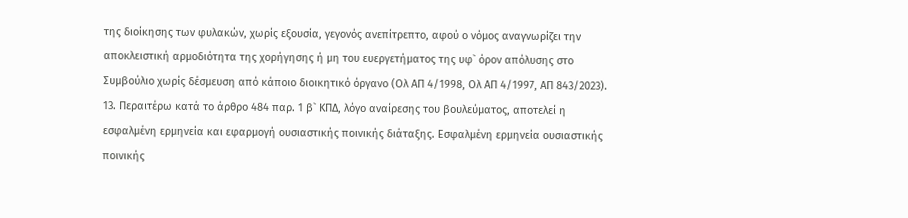της διοίκησης των φυλακών, χωρίς εξουσία, γεγονός ανεπίτρεπτο, αφού ο νόμος αναγνωρίζει την αποκλειστική αρμοδιότητα της χορήγησης ή μη του ευεργετήματος της υφ` όρον απόλυσης στο Συμβούλιο χωρίς δέσμευση από κάποιο διοικητικό όργανο (Ολ ΑΠ 4/1998, Ολ ΑΠ 4/1997, ΑΠ 843/2023).
13. Περαιτέρω κατά το άρθρο 484 παρ. 1 β` ΚΠΔ, λόγο αναίρεσης του βουλεύματος, αποτελεί η εσφαλμένη ερμηνεία και εφαρμογή ουσιαστικής ποινικής διάταξης. Εσφαλμένη ερμηνεία ουσιαστικής ποινικής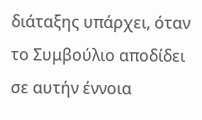διάταξης υπάρχει, όταν το Συμβούλιο αποδίδει σε αυτήν έννοια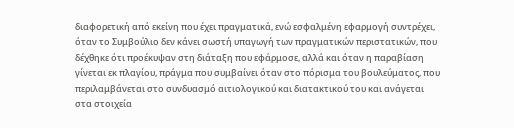διαφορετική από εκείνη που έχει πραγματικά, ενώ εσφαλμένη εφαρμογή συντρέχει, όταν το Συμβούλιο δεν κάνει σωστή υπαγωγή των πραγματικών περιστατικών, που δέχθηκε ότι προέκυψαν στη διάταξη που εφάρμοσε, αλλά και όταν η παραβίαση γίνεται εκ πλαγίου, πράγμα που συμβαίνει όταν στο πόρισμα του βουλεύματος, που περιλαμβάνεται στο συνδυασμό αιτιολογικού και διατακτικού του και ανάγεται στα στοιχεία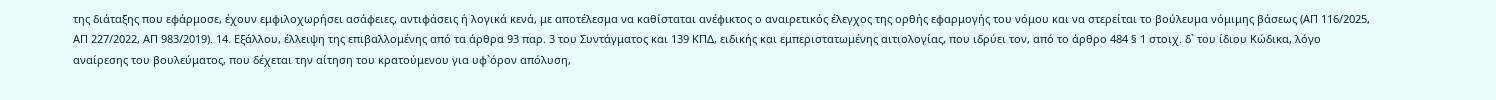της διάταξης που εφάρμοσε, έχουν εμφιλοχωρήσει ασάφειες, αντιφάσεις ή λογικά κενά, με αποτέλεσμα να καθίσταται ανέφικτος ο αναιρετικός έλεγχος της ορθής εφαρμογής του νόμου και να στερείται το βούλευμα νόμιμης βάσεως (ΑΠ 116/2025, ΑΠ 227/2022, ΑΠ 983/2019). 14. Εξάλλου, έλλειψη της επιβαλλομένης από τα άρθρα 93 παρ. 3 του Συντάγματος και 139 ΚΠΔ, ειδικής και εμπεριστατωμένης αιτιολογίας, που ιδρύει τον, από το άρθρο 484 § 1 στοιχ. δ` του ίδιου Κώδικα, λόγο αναίρεσης του βουλεύματος, που δέχεται την αίτηση του κρατούμενου για υφ`όρον απόλυση,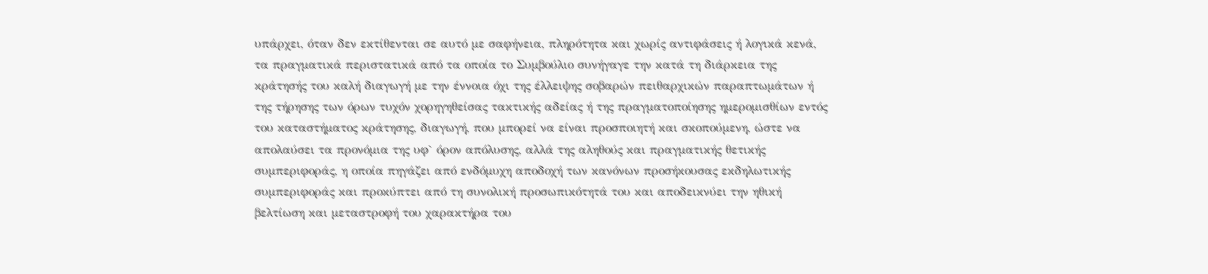υπάρχει, όταν δεν εκτίθενται σε αυτό με σαφήνεια, πληρότητα και χωρίς αντιφάσεις ή λογικά κενά, τα πραγματικά περιστατικά από τα οποία το Συμβούλιο συνήγαγε την κατά τη διάρκεια της κράτησής του καλή διαγωγή με την έννοια όχι της έλλειψης σοβαρών πειθαρχικών παραπτωμάτων ή της τήρησης των όρων τυχόν χορηγηθείσας τακτικής αδείας ή της πραγματοποίησης ημερομισθίων εντός του καταστήματος κράτησης, διαγωγή, που μπορεί να είναι προσποιητή και σκοπούμενη, ώστε να απολαύσει τα προνόμια της υφ` όρον απόλυσης, αλλά της αληθούς και πραγματικής θετικής συμπεριφοράς, η οποία πηγάζει από ενδόμυχη αποδοχή των κανόνων προσήκουσας εκδηλωτικής συμπεριφοράς και προκύπτει από τη συνολική προσωπικότητά του και αποδεικνύει την ηθική βελτίωση και μεταστροφή του χαρακτήρα του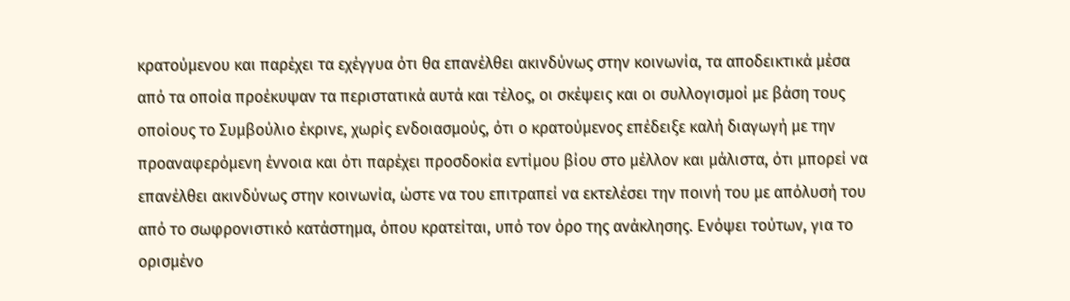κρατούμενου και παρέχει τα εχέγγυα ότι θα επανέλθει ακινδύνως στην κοινωνία, τα αποδεικτικά μέσα από τα οποία προέκυψαν τα περιστατικά αυτά και τέλος, οι σκέψεις και οι συλλογισμοί με βάση τους οποίους το Συμβούλιο έκρινε, χωρίς ενδοιασμούς, ότι ο κρατούμενος επέδειξε καλή διαγωγή με την προαναφερόμενη έννοια και ότι παρέχει προσδοκία εντίμου βίου στο μέλλον και μάλιστα, ότι μπορεί να επανέλθει ακινδύνως στην κοινωνία, ώστε να του επιτραπεί να εκτελέσει την ποινή του με απόλυσή του από το σωφρονιστικό κατάστημα, όπου κρατείται, υπό τον όρο της ανάκλησης. Ενόψει τούτων, για το ορισμένο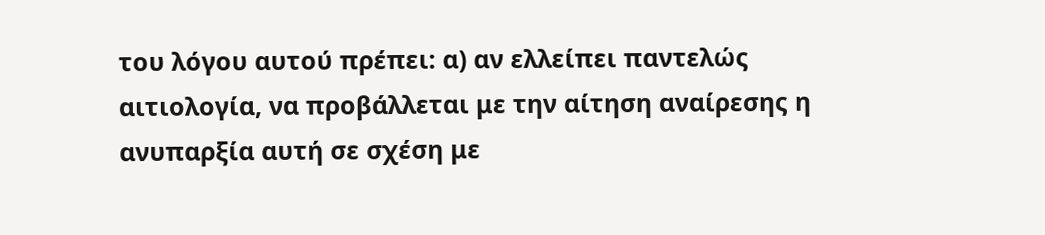του λόγου αυτού πρέπει: α) αν ελλείπει παντελώς αιτιολογία, να προβάλλεται με την αίτηση αναίρεσης η ανυπαρξία αυτή σε σχέση με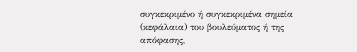συγκεκριμένο ή συγκεκριμένα σημεία (κεφάλαια) του βουλεύματος ή της απόφασης,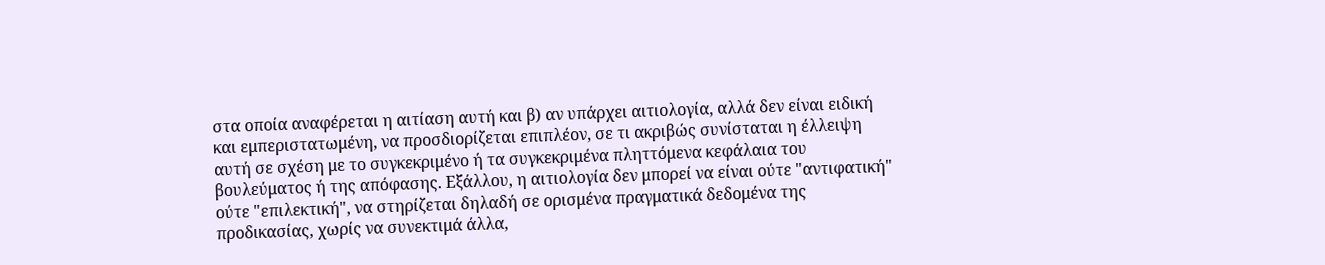στα οποία αναφέρεται η αιτίαση αυτή και β) αν υπάρχει αιτιολογία, αλλά δεν είναι ειδική και εμπεριστατωμένη, να προσδιορίζεται επιπλέον, σε τι ακριβώς συνίσταται η έλλειψη αυτή σε σχέση με το συγκεκριμένο ή τα συγκεκριμένα πληττόμενα κεφάλαια του βουλεύματος ή της απόφασης. Εξάλλου, η αιτιολογία δεν μπορεί να είναι ούτε "αντιφατική" ούτε "επιλεκτική", να στηρίζεται δηλαδή σε ορισμένα πραγματικά δεδομένα της προδικασίας, χωρίς να συνεκτιμά άλλα,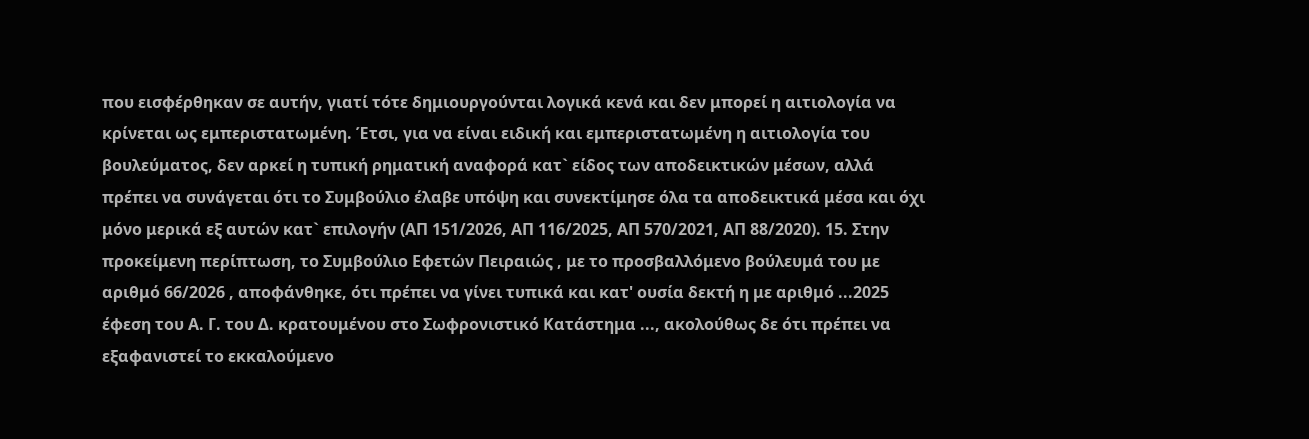που εισφέρθηκαν σε αυτήν, γιατί τότε δημιουργούνται λογικά κενά και δεν μπορεί η αιτιολογία να κρίνεται ως εμπεριστατωμένη. Έτσι, για να είναι ειδική και εμπεριστατωμένη η αιτιολογία του βουλεύματος, δεν αρκεί η τυπική ρηματική αναφορά κατ` είδος των αποδεικτικών μέσων, αλλά πρέπει να συνάγεται ότι το Συμβούλιο έλαβε υπόψη και συνεκτίμησε όλα τα αποδεικτικά μέσα και όχι μόνο μερικά εξ αυτών κατ` επιλογήν (ΑΠ 151/2026, ΑΠ 116/2025, ΑΠ 570/2021, ΑΠ 88/2020). 15. Στην προκείμενη περίπτωση, το Συμβούλιο Εφετών Πειραιώς , με το προσβαλλόμενο βούλευμά του με αριθμό 66/2026 , αποφάνθηκε, ότι πρέπει να γίνει τυπικά και κατ' ουσία δεκτή η με αριθμό ...2025 έφεση του Α. Γ. του Δ. κρατουμένου στο Σωφρονιστικό Κατάστημα ..., ακολούθως δε ότι πρέπει να εξαφανιστεί το εκκαλούμενο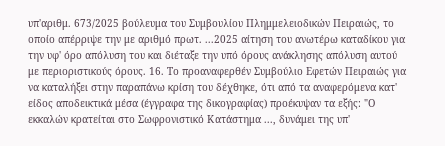υπ'αριθμ. 673/2025 βούλευμα του Συμβουλίου Πλημμελειοδικών Πειραιώς, το οποίο απέρριψε την με αριθμό πρωτ. ...2025 αίτηση του ανωτέρω καταδίκου για την υφ' όρο απόλυση του και διέταξε την υπό όρους ανάκλησης απόλυση αυτού με περιοριστικούς όρους. 16. Το προαναφερθέν Συμβούλιο Εφετών Πειραιώς για να καταλήξει στην παραπάνω κρίση του δέχθηκε, ότι από τα αναφερόμενα κατ' είδος αποδεικτικά μέσα (έγγραφα της δικογραφίας) προέκυψαν τα εξής: "Ο εκκαλών κρατείται στο Σωφρονιστικό Κατάστημα ..., δυνάμει της υπ'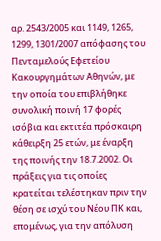αρ. 2543/2005 και 1149, 1265, 1299, 1301/2007 απόφασης του Πενταμελούς Εφετείου Κακουργημάτων Αθηνών, με την οποία του επιβλήθηκε συνολική ποινή 17 φορές ισόβια και εκτιτέα πρόσκαιρη κάθειρξη 25 ετών, με έναρξη της ποινής την 18.7.2002. Οι πράξεις για τις οποίες κρατείται τελέστηκαν πριν την θέση σε ισχύ του Νέου ΠΚ και, επομένως, για την απόλυση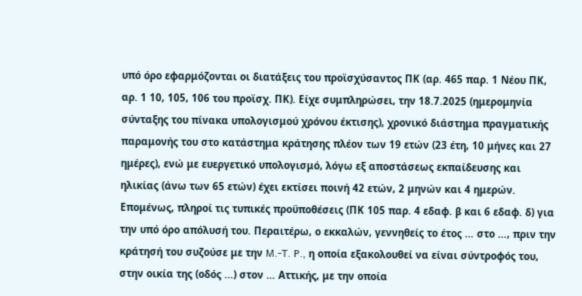υπό όρο εφαρμόζονται οι διατάξεις του προϊσχύσαντος ΠΚ (αρ. 465 παρ. 1 Νέου ΠΚ, αρ. 1 10, 105, 106 του προϊσχ. ΠΚ). Είχε συμπληρώσει, την 18.7.2025 (ημερομηνία σύνταξης του πίνακα υπολογισμού χρόνου έκτισης), χρονικό διάστημα πραγματικής παραμονής του στο κατάστημα κράτησης πλέον των 19 ετών (23 έτη, 10 μήνες και 27 ημέρες), ενώ με ευεργετικό υπολογισμό, λόγω εξ αποστάσεως εκπαίδευσης και ηλικίας (άνω των 65 ετών) έχει εκτίσει ποινή 42 ετών, 2 μηνών και 4 ημερών. Επομένως, πληροί τις τυπικές προϋποθέσεις (ΠΚ 105 παρ. 4 εδαφ. β και 6 εδαφ. δ) για την υπό όρο απόλυσή του. Περαιτέρω, ο εκκαλών, γεννηθείς το έτος … στο …, πριν την κράτησή του συζούσε με την M.-T. P., η οποία εξακολουθεί να είναι σύντροφός του, στην οικία της (οδός ...) στον … Αττικής, με την οποία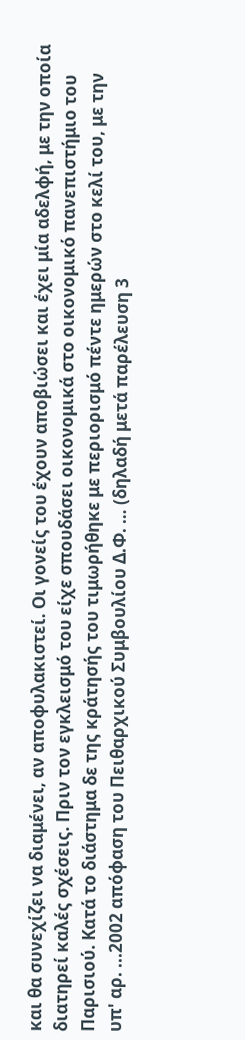και θα συνεχίζει να διαμένει, αν αποφυλακιστεί. Οι γονείς του έχουν αποβιώσει και έχει μία αδελφή, με την οποία διατηρεί καλές σχέσεις. Πριν τον εγκλεισμό του είχε σπουδάσει οικονομικά στο οικονομικό πανεπιστήμιο του Παρισιού. Κατά το διάστημα δε της κράτησής του τιμωρήθηκε με περιορισμό πέντε ημερών στο κελί του, με την υπ' αρ. ...2002 απόφαση του Πειθαρχικού Συμβουλίου Δ.Φ. … (δηλαδή μετά παρέλευση 3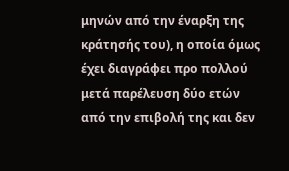μηνών από την έναρξη της κράτησής του), η οποία όμως έχει διαγράφει προ πολλού μετά παρέλευση δύο ετών από την επιβολή της και δεν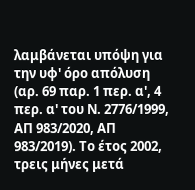λαμβάνεται υπόψη για την υφ' όρο απόλυση (αρ. 69 παρ. 1 περ. α', 4 περ. α' του Ν. 2776/1999, ΑΠ 983/2020, ΑΠ 983/2019). Το έτος 2002, τρεις μήνες μετά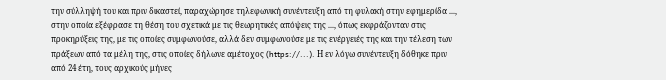την σύλληψή του και πριν δικαστεί, παραχώρησε τηλεφωνική συνέντευξη από τη φυλακή στην εφημερίδα ..., στην οποία εξέφρασε τη θέση του σχετικά με τις θεωρητικές απόψεις της ..., όπως εκφράζονταν στις προκηρύξεις της, με τις οποίες συμφωνούσε, αλλά δεν συμφωνούσε με τις ενέργειές της και την τέλεση των πράξεων από τα μέλη της, στις οποίες δήλωνε αμέτοχος (https://...). Η εν λόγω συνέντευξη δόθηκε πριν από 24 έτη, τους αρχικούς μήνες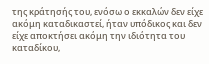της κράτησής του, ενόσω ο εκκαλών δεν είχε ακόμη καταδικαστεί, ήταν υπόδικος και δεν είχε αποκτήσει ακόμη την ιδιότητα του καταδίκου,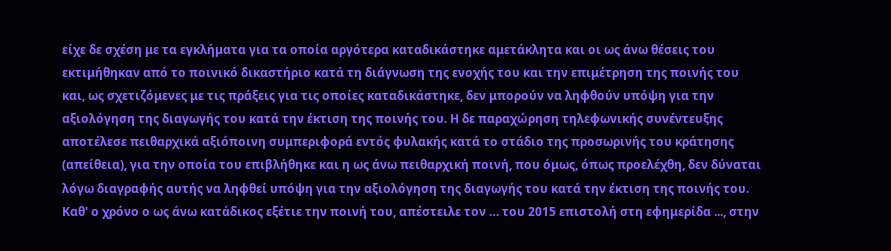είχε δε σχέση με τα εγκλήματα για τα οποία αργότερα καταδικάστηκε αμετάκλητα και οι ως άνω θέσεις του εκτιμήθηκαν από το ποινικό δικαστήριο κατά τη διάγνωση της ενοχής του και την επιμέτρηση της ποινής του και, ως σχετιζόμενες με τις πράξεις για τις οποίες καταδικάστηκε, δεν μπορούν να ληφθούν υπόψη για την αξιολόγηση της διαγωγής του κατά την έκτιση της ποινής του. Η δε παραχώρηση τηλεφωνικής συνέντευξης αποτέλεσε πειθαρχικά αξιόποινη συμπεριφορά εντός φυλακής κατά το στάδιο της προσωρινής του κράτησης (απείθεια), για την οποία του επιβλήθηκε και η ως άνω πειθαρχική ποινή, που όμως, όπως προελέχθη, δεν δύναται λόγω διαγραφής αυτής να ληφθεί υπόψη για την αξιολόγηση της διαγωγής του κατά την έκτιση της ποινής του. Καθ' ο χρόνο ο ως άνω κατάδικος εξέτιε την ποινή του, απέστειλε τον … του 2015 επιστολή στη εφημερίδα ..., στην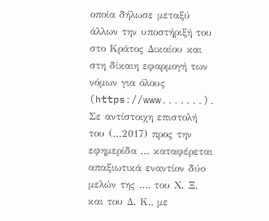οποία δήλωσε μεταξύ άλλων την υποστήριξή του στο Κράτος Δικαίου και στη δίκαιη εφαρμογή των νόμων για όλους (https://www.......). Σε αντίστοιχη επιστολή του (...2017) προς την εφημερίδα ... καταφέρεται απαξιωτικά εναντίον δύο μελών της ..., του Χ. Ξ. και του Δ. Κ., με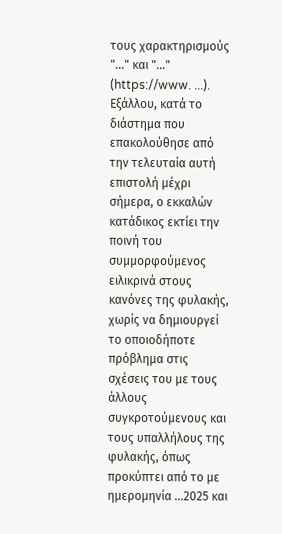τους χαρακτηρισμούς "..." και "..." (https://www. ...). Εξάλλου, κατά το διάστημα που επακολούθησε από την τελευταία αυτή επιστολή μέχρι σήμερα, ο εκκαλών κατάδικος εκτίει την ποινή του συμμορφούμενος ειλικρινά στους κανόνες της φυλακής, χωρίς να δημιουργεί το οποιοδήποτε πρόβλημα στις σχέσεις του με τους άλλους συγκροτούμενους και τους υπαλλήλους της φυλακής, όπως προκύπτει από το με ημερομηνία ...2025 και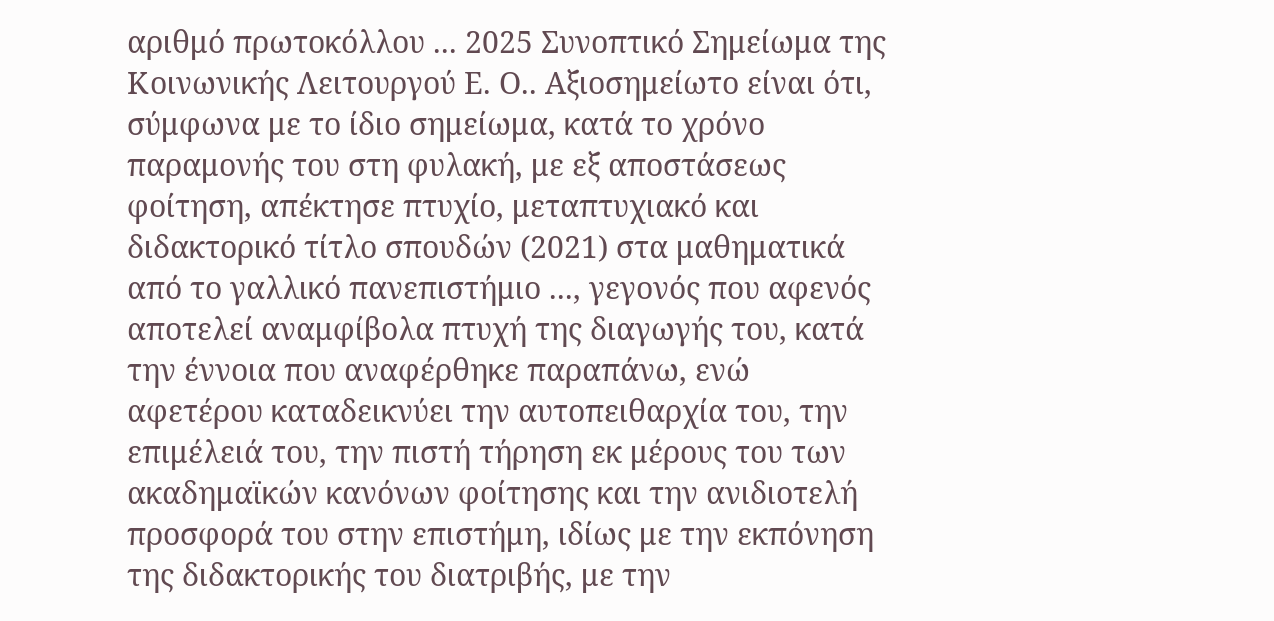αριθμό πρωτοκόλλου ... 2025 Συνοπτικό Σημείωμα της Κοινωνικής Λειτουργού Ε. Ο.. Αξιοσημείωτο είναι ότι, σύμφωνα με το ίδιο σημείωμα, κατά το χρόνο παραμονής του στη φυλακή, με εξ αποστάσεως φοίτηση, απέκτησε πτυχίο, μεταπτυχιακό και διδακτορικό τίτλο σπουδών (2021) στα μαθηματικά από το γαλλικό πανεπιστήμιο ..., γεγονός που αφενός αποτελεί αναμφίβολα πτυχή της διαγωγής του, κατά την έννοια που αναφέρθηκε παραπάνω, ενώ αφετέρου καταδεικνύει την αυτοπειθαρχία του, την επιμέλειά του, την πιστή τήρηση εκ μέρους του των ακαδημαϊκών κανόνων φοίτησης και την ανιδιοτελή προσφορά του στην επιστήμη, ιδίως με την εκπόνηση της διδακτορικής του διατριβής, με την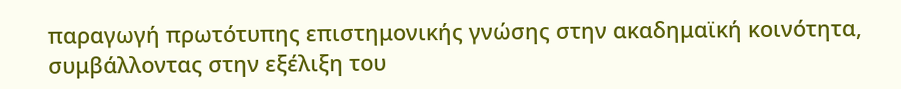παραγωγή πρωτότυπης επιστημονικής γνώσης στην ακαδημαϊκή κοινότητα, συμβάλλοντας στην εξέλιξη του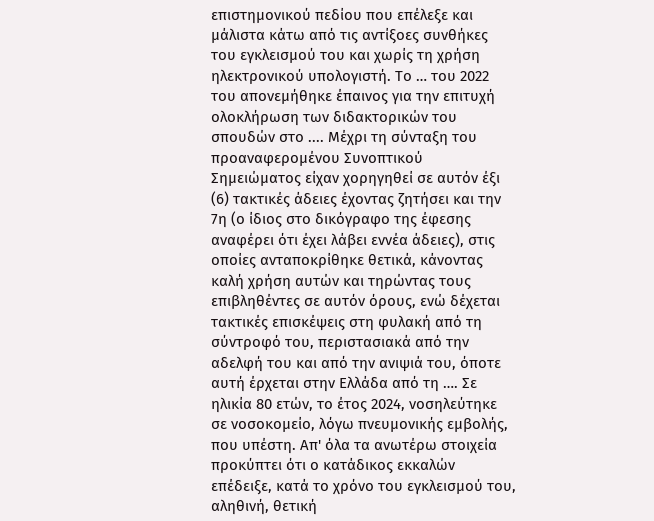επιστημονικού πεδίου που επέλεξε και μάλιστα κάτω από τις αντίξοες συνθήκες του εγκλεισμού του και χωρίς τη χρήση ηλεκτρονικού υπολογιστή. Το … του 2022 του απονεμήθηκε έπαινος για την επιτυχή ολοκλήρωση των διδακτορικών του σπουδών στο .... Μέχρι τη σύνταξη του προαναφερομένου Συνοπτικού Σημειώματος είχαν χορηγηθεί σε αυτόν έξι (6) τακτικές άδειες έχοντας ζητήσει και την 7η (ο ίδιος στο δικόγραφο της έφεσης αναφέρει ότι έχει λάβει εννέα άδειες), στις οποίες ανταποκρίθηκε θετικά, κάνοντας καλή χρήση αυτών και τηρώντας τους επιβληθέντες σε αυτόν όρους, ενώ δέχεται τακτικές επισκέψεις στη φυλακή από τη σύντροφό του, περιστασιακά από την αδελφή του και από την ανιψιά του, όποτε αυτή έρχεται στην Ελλάδα από τη …. Σε ηλικία 80 ετών, το έτος 2024, νοσηλεύτηκε σε νοσοκομείο, λόγω πνευμονικής εμβολής, που υπέστη. Απ' όλα τα ανωτέρω στοιχεία προκύπτει ότι ο κατάδικος εκκαλών επέδειξε, κατά το χρόνο του εγκλεισμού του, αληθινή, θετική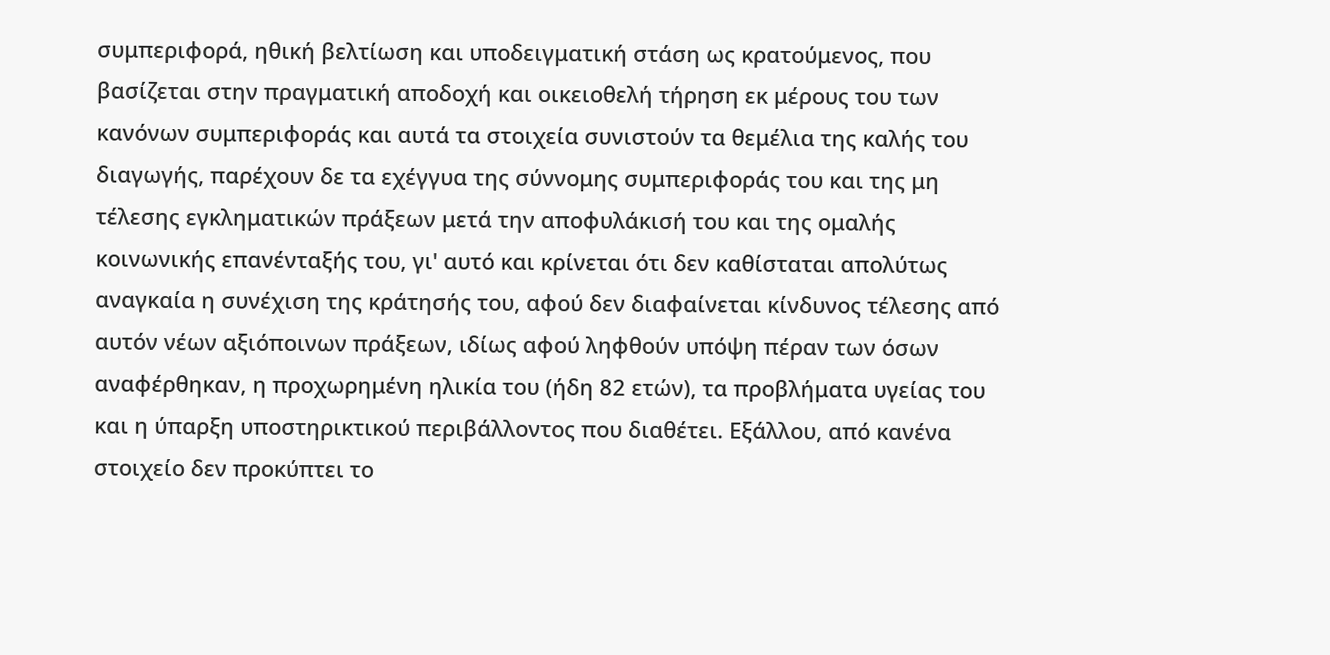συμπεριφορά, ηθική βελτίωση και υποδειγματική στάση ως κρατούμενος, που βασίζεται στην πραγματική αποδοχή και οικειοθελή τήρηση εκ μέρους του των κανόνων συμπεριφοράς και αυτά τα στοιχεία συνιστούν τα θεμέλια της καλής του διαγωγής, παρέχουν δε τα εχέγγυα της σύννομης συμπεριφοράς του και της μη τέλεσης εγκληματικών πράξεων μετά την αποφυλάκισή του και της ομαλής κοινωνικής επανένταξής του, γι' αυτό και κρίνεται ότι δεν καθίσταται απολύτως αναγκαία η συνέχιση της κράτησής του, αφού δεν διαφαίνεται κίνδυνος τέλεσης από αυτόν νέων αξιόποινων πράξεων, ιδίως αφού ληφθούν υπόψη πέραν των όσων αναφέρθηκαν, η προχωρημένη ηλικία του (ήδη 82 ετών), τα προβλήματα υγείας του και η ύπαρξη υποστηρικτικού περιβάλλοντος που διαθέτει. Εξάλλου, από κανένα στοιχείο δεν προκύπτει το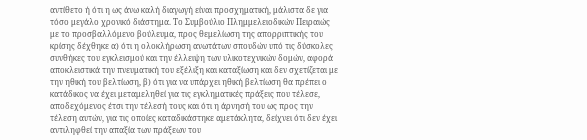αντίθετο ή ότι η ως άνω καλή διαγωγή είναι προσχηματική, μάλιστα δε για τόσο μεγάλο χρονικό διάστημα. Το Συμβούλιο Πλημμελειοδικών Πειραιώς με το προσβαλλόμενο βούλευμα, προς θεμελίωση της απορριπτικής του κρίσης δέχθηκε α) ότι η ολοκλήρωση ανωτάτων σπουδών υπό τις δύσκολες συνθήκες του εγκλεισμού και την έλλειψη των υλικοτεχνικών δομών, αφορά αποκλειστικά την πνευματική του εξέλιξη και καταξίωση και δεν σχετίζεται με την ηθική του βελτίωση, β) ότι για να υπάρχει ηθική βελτίωση θα πρέπει ο κατάδικος να έχει μεταμεληθεί για τις εγκληματικές πράξεις που τέλεσε, αποδεχόμενος έτσι την τέλεσή τους και ότι η άρνησή του ως προς την τέλεση αυτών, για τις οποίες καταδικάστηκε αμετάκλητα, δείχνει ότι δεν έχει αντιληφθεί την απαξία των πράξεων του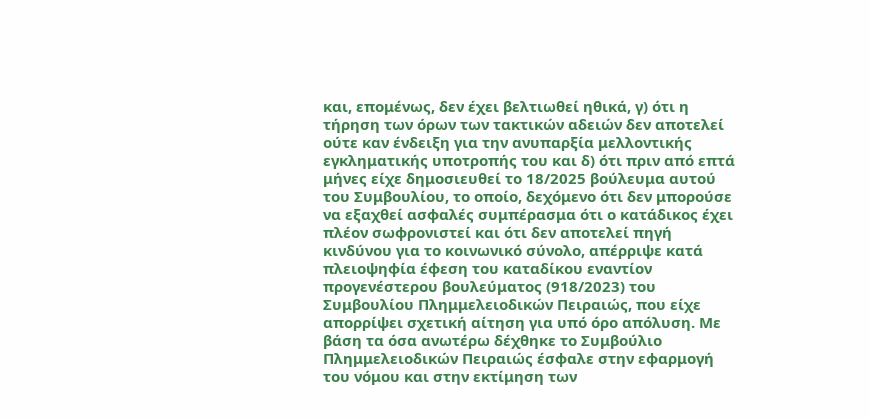και, επομένως, δεν έχει βελτιωθεί ηθικά, γ) ότι η τήρηση των όρων των τακτικών αδειών δεν αποτελεί ούτε καν ένδειξη για την ανυπαρξία μελλοντικής εγκληματικής υποτροπής του και δ) ότι πριν από επτά μήνες είχε δημοσιευθεί το 18/2025 βούλευμα αυτού του Συμβουλίου, το οποίο, δεχόμενο ότι δεν μπορούσε να εξαχθεί ασφαλές συμπέρασμα ότι ο κατάδικος έχει πλέον σωφρονιστεί και ότι δεν αποτελεί πηγή κινδύνου για το κοινωνικό σύνολο, απέρριψε κατά πλειοψηφία έφεση του καταδίκου εναντίον προγενέστερου βουλεύματος (918/2023) του Συμβουλίου Πλημμελειοδικών Πειραιώς, που είχε απορρίψει σχετική αίτηση για υπό όρο απόλυση. Με βάση τα όσα ανωτέρω δέχθηκε το Συμβούλιο Πλημμελειοδικών Πειραιώς έσφαλε στην εφαρμογή του νόμου και στην εκτίμηση των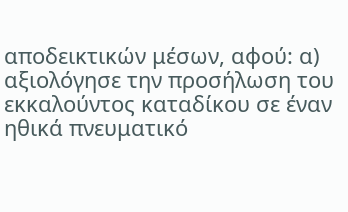αποδεικτικών μέσων, αφού: α) αξιολόγησε την προσήλωση του εκκαλούντος καταδίκου σε έναν ηθικά πνευματικό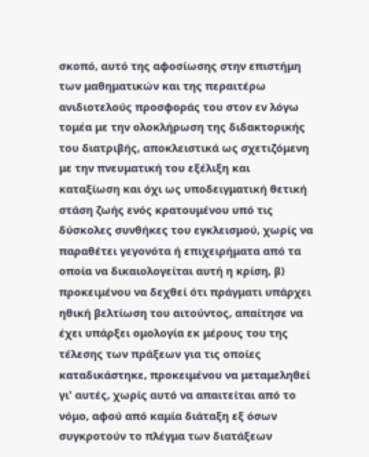σκοπό, αυτό της αφοσίωσης στην επιστήμη των μαθηματικών και της περαιτέρω ανιδιοτελούς προσφοράς του στον εν λόγω τομέα με την ολοκλήρωση της διδακτορικής του διατριβής, αποκλειστικά ως σχετιζόμενη με την πνευματική του εξέλιξη και καταξίωση και όχι ως υποδειγματική θετική στάση ζωής ενός κρατουμένου υπό τις δύσκολες συνθήκες του εγκλεισμού, χωρίς να παραθέτει γεγονότα ή επιχειρήματα από τα οποία να δικαιολογείται αυτή η κρίση, β) προκειμένου να δεχθεί ότι πράγματι υπάρχει ηθική βελτίωση του αιτούντος, απαίτησε να έχει υπάρξει ομολογία εκ μέρους του της τέλεσης των πράξεων για τις οποίες καταδικάστηκε, προκειμένου να μεταμεληθεί γι' αυτές, χωρίς αυτό να απαιτείται από το νόμο, αφού από καμία διάταξη εξ όσων συγκροτούν το πλέγμα των διατάξεων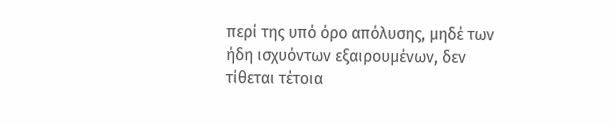περί της υπό όρο απόλυσης, μηδέ των ήδη ισχυόντων εξαιρουμένων, δεν τίθεται τέτοια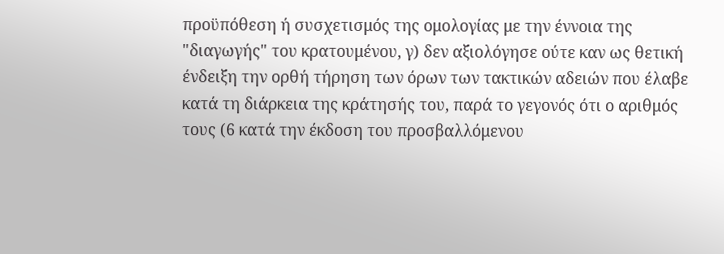προϋπόθεση ή συσχετισμός της ομολογίας με την έννοια της "διαγωγής" του κρατουμένου, γ) δεν αξιολόγησε ούτε καν ως θετική ένδειξη την ορθή τήρηση των όρων των τακτικών αδειών που έλαβε κατά τη διάρκεια της κράτησής του, παρά το γεγονός ότι ο αριθμός τους (6 κατά την έκδοση του προσβαλλόμενου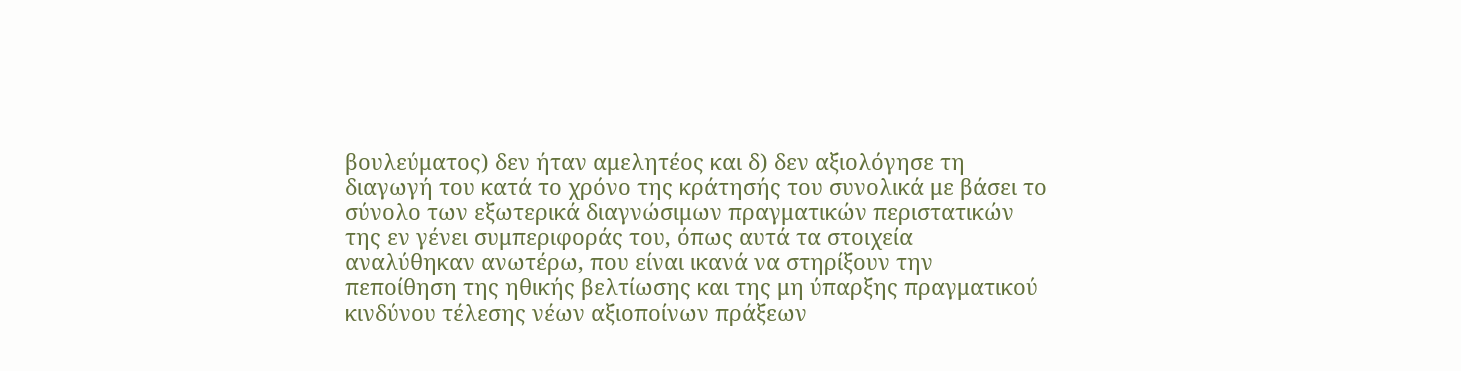βουλεύματος) δεν ήταν αμελητέος και δ) δεν αξιολόγησε τη διαγωγή του κατά το χρόνο της κράτησής του συνολικά με βάσει το σύνολο των εξωτερικά διαγνώσιμων πραγματικών περιστατικών της εν γένει συμπεριφοράς του, όπως αυτά τα στοιχεία αναλύθηκαν ανωτέρω, που είναι ικανά να στηρίξουν την πεποίθηση της ηθικής βελτίωσης και της μη ύπαρξης πραγματικού κινδύνου τέλεσης νέων αξιοποίνων πράξεων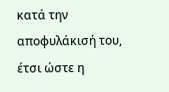κατά την αποφυλάκισή του, έτσι ώστε η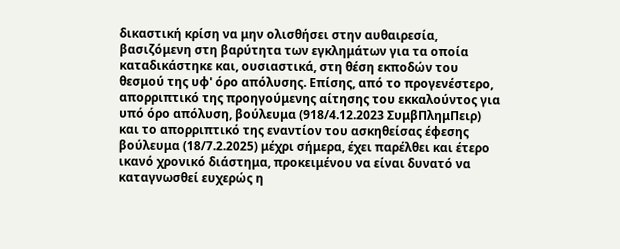δικαστική κρίση να μην ολισθήσει στην αυθαιρεσία, βασιζόμενη στη βαρύτητα των εγκλημάτων για τα οποία καταδικάστηκε και, ουσιαστικά, στη θέση εκποδών του θεσμού της υφ' όρο απόλυσης. Επίσης, από το προγενέστερο, απορριπτικό της προηγούμενης αίτησης του εκκαλούντος για υπό όρο απόλυση, βούλευμα (918/4.12.2023 ΣυμβΠλημΠειρ) και το απορριπτικό της εναντίον του ασκηθείσας έφεσης βούλευμα (18/7.2.2025) μέχρι σήμερα, έχει παρέλθει και έτερο ικανό χρονικό διάστημα, προκειμένου να είναι δυνατό να καταγνωσθεί ευχερώς η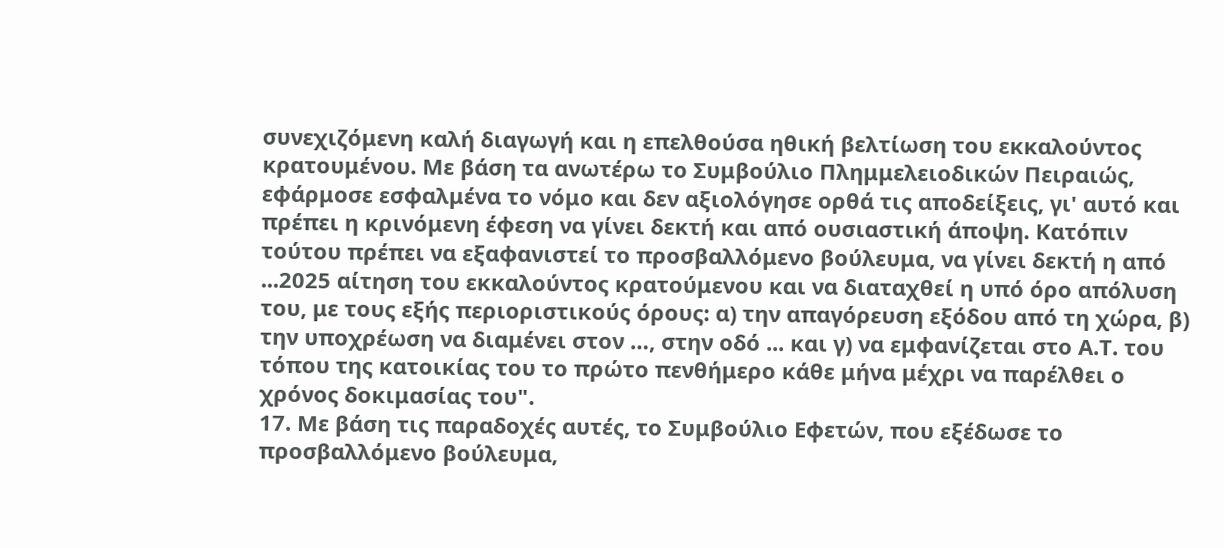συνεχιζόμενη καλή διαγωγή και η επελθούσα ηθική βελτίωση του εκκαλούντος κρατουμένου. Με βάση τα ανωτέρω το Συμβούλιο Πλημμελειοδικών Πειραιώς, εφάρμοσε εσφαλμένα το νόμο και δεν αξιολόγησε ορθά τις αποδείξεις, γι' αυτό και πρέπει η κρινόμενη έφεση να γίνει δεκτή και από ουσιαστική άποψη. Κατόπιν τούτου πρέπει να εξαφανιστεί το προσβαλλόμενο βούλευμα, να γίνει δεκτή η από ...2025 αίτηση του εκκαλούντος κρατούμενου και να διαταχθεί η υπό όρο απόλυση του, με τους εξής περιοριστικούς όρους: α) την απαγόρευση εξόδου από τη χώρα, β) την υποχρέωση να διαμένει στον …, στην οδό ... και γ) να εμφανίζεται στο Α.Τ. του τόπου της κατοικίας του το πρώτο πενθήμερο κάθε μήνα μέχρι να παρέλθει ο χρόνος δοκιμασίας του".
17. Με βάση τις παραδοχές αυτές, το Συμβούλιο Εφετών, που εξέδωσε το προσβαλλόμενο βούλευμα,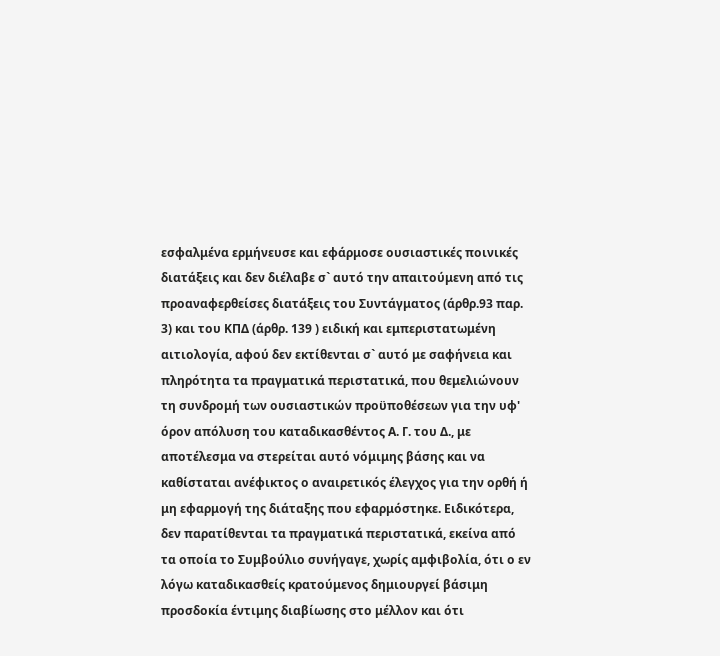εσφαλμένα ερμήνευσε και εφάρμοσε ουσιαστικές ποινικές διατάξεις και δεν διέλαβε σ` αυτό την απαιτούμενη από τις προαναφερθείσες διατάξεις του Συντάγματος (άρθρ.93 παρ. 3) και του ΚΠΔ (άρθρ. 139 ) ειδική και εμπεριστατωμένη αιτιολογία, αφού δεν εκτίθενται σ` αυτό με σαφήνεια και πληρότητα τα πραγματικά περιστατικά, που θεμελιώνουν τη συνδρομή των ουσιαστικών προϋποθέσεων για την υφ' όρον απόλυση του καταδικασθέντος Α. Γ. του Δ., με αποτέλεσμα να στερείται αυτό νόμιμης βάσης και να καθίσταται ανέφικτος ο αναιρετικός έλεγχος για την ορθή ή μη εφαρμογή της διάταξης που εφαρμόστηκε. Ειδικότερα, δεν παρατίθενται τα πραγματικά περιστατικά, εκείνα από τα οποία το Συμβούλιο συνήγαγε, χωρίς αμφιβολία, ότι ο εν λόγω καταδικασθείς κρατούμενος δημιουργεί βάσιμη προσδοκία έντιμης διαβίωσης στο μέλλον και ότι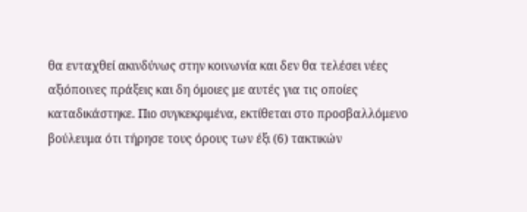θα ενταχθεί ακινδύνως στην κοινωνία και δεν θα τελέσει νέες αξιόποινες πράξεις και δη όμοιες με αυτές για τις οποίες καταδικάστηκε. Πιο συγκεκριμένα, εκτίθεται στο προσβαλλόμενο βούλευμα ότι τήρησε τους όρους των έξι (6) τακτικών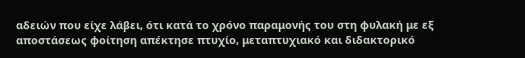αδειών που είχε λάβει, ότι κατά το χρόνο παραμονής του στη φυλακή με εξ αποστάσεως φοίτηση απέκτησε πτυχίο, μεταπτυχιακό και διδακτορικό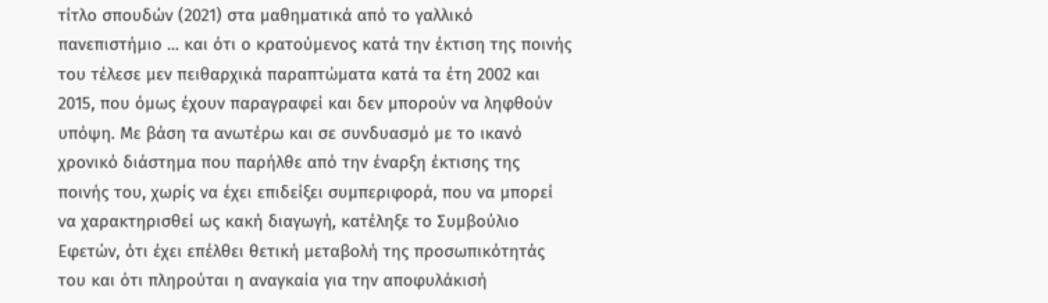τίτλο σπουδών (2021) στα μαθηματικά από το γαλλικό πανεπιστήμιο ... και ότι ο κρατούμενος κατά την έκτιση της ποινής του τέλεσε μεν πειθαρχικά παραπτώματα κατά τα έτη 2002 και 2015, που όμως έχουν παραγραφεί και δεν μπορούν να ληφθούν υπόψη. Με βάση τα ανωτέρω και σε συνδυασμό με το ικανό χρονικό διάστημα που παρήλθε από την έναρξη έκτισης της ποινής του, χωρίς να έχει επιδείξει συμπεριφορά, που να μπορεί να χαρακτηρισθεί ως κακή διαγωγή, κατέληξε το Συμβούλιο Εφετών, ότι έχει επέλθει θετική μεταβολή της προσωπικότητάς του και ότι πληρούται η αναγκαία για την αποφυλάκισή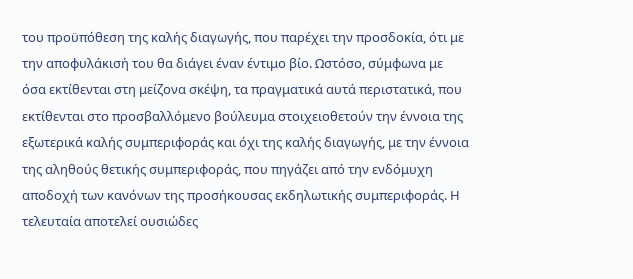του προϋπόθεση της καλής διαγωγής, που παρέχει την προσδοκία, ότι με την αποφυλάκισή του θα διάγει έναν έντιμο βίο. Ωστόσο, σύμφωνα με όσα εκτίθενται στη μείζονα σκέψη, τα πραγματικά αυτά περιστατικά, που εκτίθενται στο προσβαλλόμενο βούλευμα στοιχειοθετούν την έννοια της εξωτερικά καλής συμπεριφοράς και όχι της καλής διαγωγής, με την έννοια της αληθούς θετικής συμπεριφοράς, που πηγάζει από την ενδόμυχη αποδοχή των κανόνων της προσήκουσας εκδηλωτικής συμπεριφοράς. Η τελευταία αποτελεί ουσιώδες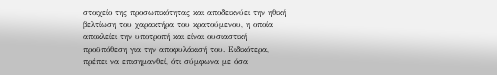στοιχείο της προσωπικότητας και αποδεικνύει την ηθική βελτίωση του χαρακτήρα του κρατούμενου, η οποία αποκλείει την υποτροπή και είναι ουσιαστική προϋπόθεση για την αποφυλάκισή του. Ειδικότερα, πρέπει να επισημανθεί, ότι σύμφωνα με όσα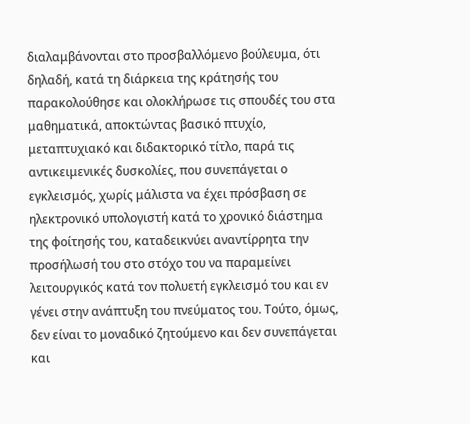διαλαμβάνονται στο προσβαλλόμενο βούλευμα, ότι δηλαδή, κατά τη διάρκεια της κράτησής του παρακολούθησε και ολοκλήρωσε τις σπουδές του στα μαθηματικά, αποκτώντας βασικό πτυχίο, μεταπτυχιακό και διδακτορικό τίτλο, παρά τις αντικειμενικές δυσκολίες, που συνεπάγεται ο εγκλεισμός, χωρίς μάλιστα να έχει πρόσβαση σε ηλεκτρονικό υπολογιστή κατά το χρονικό διάστημα της φοίτησής του, καταδεικνύει αναντίρρητα την προσήλωσή του στο στόχο του να παραμείνει λειτουργικός κατά τον πολυετή εγκλεισμό του και εν γένει στην ανάπτυξη του πνεύματος του. Τούτο, όμως, δεν είναι το μοναδικό ζητούμενο και δεν συνεπάγεται και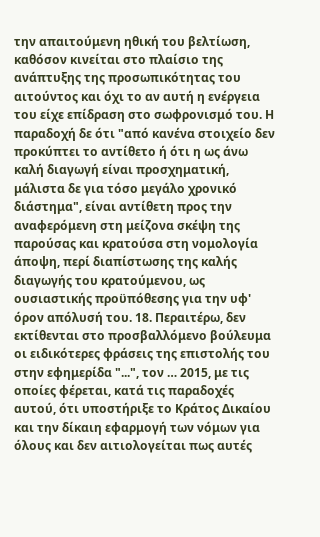την απαιτούμενη ηθική του βελτίωση, καθόσον κινείται στο πλαίσιο της ανάπτυξης της προσωπικότητας του αιτούντος και όχι το αν αυτή η ενέργεια του είχε επίδραση στο σωφρονισμό του. Η παραδοχή δε ότι "από κανένα στοιχείο δεν προκύπτει το αντίθετο ή ότι η ως άνω καλή διαγωγή είναι προσχηματική, μάλιστα δε για τόσο μεγάλο χρονικό διάστημα", είναι αντίθετη προς την αναφερόμενη στη μείζονα σκέψη της παρούσας και κρατούσα στη νομολογία άποψη, περί διαπίστωσης της καλής διαγωγής του κρατούμενου, ως ουσιαστικής προϋπόθεσης για την υφ' όρον απόλυσή του. 18. Περαιτέρω, δεν εκτίθενται στο προσβαλλόμενο βούλευμα οι ειδικότερες φράσεις της επιστολής του στην εφημερίδα "...", τον … 2015, με τις οποίες φέρεται, κατά τις παραδοχές αυτού, ότι υποστήριξε το Κράτος Δικαίου και την δίκαιη εφαρμογή των νόμων για όλους και δεν αιτιολογείται πως αυτές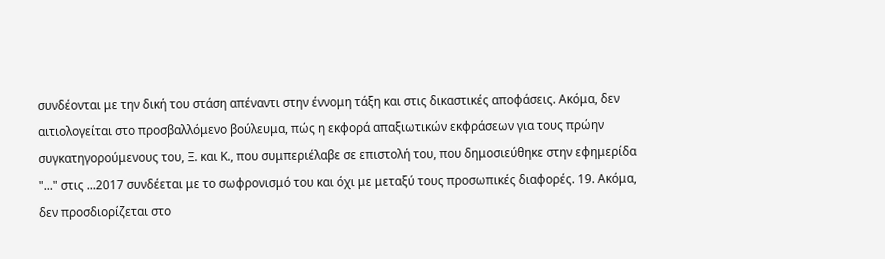συνδέονται με την δική του στάση απέναντι στην έννομη τάξη και στις δικαστικές αποφάσεις. Ακόμα, δεν αιτιολογείται στο προσβαλλόμενο βούλευμα, πώς η εκφορά απαξιωτικών εκφράσεων για τους πρώην συγκατηγορούμενους του, Ξ. και Κ., που συμπεριέλαβε σε επιστολή του, που δημοσιεύθηκε στην εφημερίδα "..." στις ...2017 συνδέεται με το σωφρονισμό του και όχι με μεταξύ τους προσωπικές διαφορές. 19. Ακόμα, δεν προσδιορίζεται στο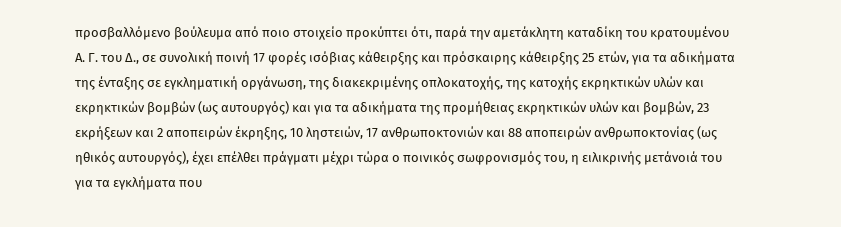προσβαλλόμενο βούλευμα από ποιο στοιχείο προκύπτει ότι, παρά την αμετάκλητη καταδίκη του κρατουμένου Α. Γ. του Δ., σε συνολική ποινή 17 φορές ισόβιας κάθειρξης και πρόσκαιρης κάθειρξης 25 ετών, για τα αδικήματα της ένταξης σε εγκληματική οργάνωση, της διακεκριμένης οπλοκατοχής, της κατοχής εκρηκτικών υλών και εκρηκτικών βομβών (ως αυτουργός) και για τα αδικήματα της προμήθειας εκρηκτικών υλών και βομβών, 23 εκρήξεων και 2 αποπειρών έκρηξης, 10 ληστειών, 17 ανθρωποκτονιών και 88 αποπειρών ανθρωποκτονίας (ως ηθικός αυτουργός), έχει επέλθει πράγματι μέχρι τώρα ο ποινικός σωφρονισμός του, η ειλικρινής μετάνοιά του για τα εγκλήματα που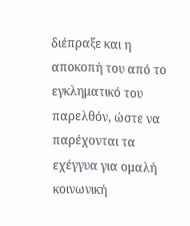διέπραξε και η αποκοπή του από το εγκληματικό του παρελθόν, ώστε να παρέχονται τα εχέγγυα για ομαλή κοινωνική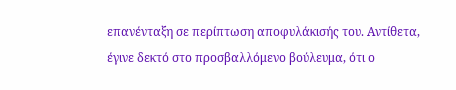επανένταξη σε περίπτωση αποφυλάκισής του. Αντίθετα, έγινε δεκτό στο προσβαλλόμενο βούλευμα, ότι ο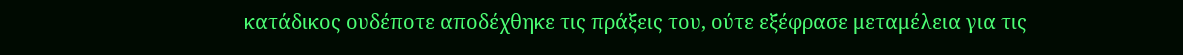κατάδικος ουδέποτε αποδέχθηκε τις πράξεις του, ούτε εξέφρασε μεταμέλεια για τις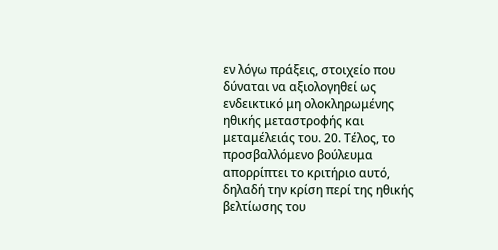εν λόγω πράξεις, στοιχείο που δύναται να αξιολογηθεί ως ενδεικτικό μη ολοκληρωμένης ηθικής μεταστροφής και μεταμέλειάς του. 20. Τέλος, το προσβαλλόμενο βούλευμα απορρίπτει το κριτήριο αυτό, δηλαδή την κρίση περί της ηθικής βελτίωσης του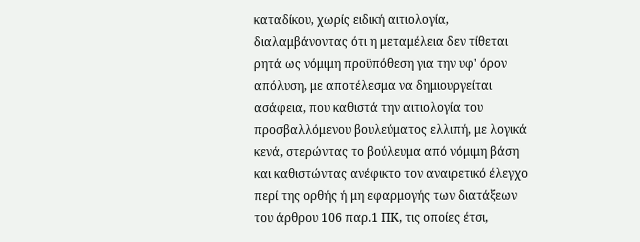καταδίκου, χωρίς ειδική αιτιολογία, διαλαμβάνοντας ότι η μεταμέλεια δεν τίθεται ρητά ως νόμιμη προϋπόθεση για την υφ' όρον απόλυση, με αποτέλεσμα να δημιουργείται ασάφεια, που καθιστά την αιτιολογία του προσβαλλόμενου βουλεύματος ελλιπή, με λογικά κενά, στερώντας το βούλευμα από νόμιμη βάση και καθιστώντας ανέφικτο τον αναιρετικό έλεγχο περί της ορθής ή μη εφαρμογής των διατάξεων του άρθρου 106 παρ.1 ΠΚ, τις οποίες έτσι,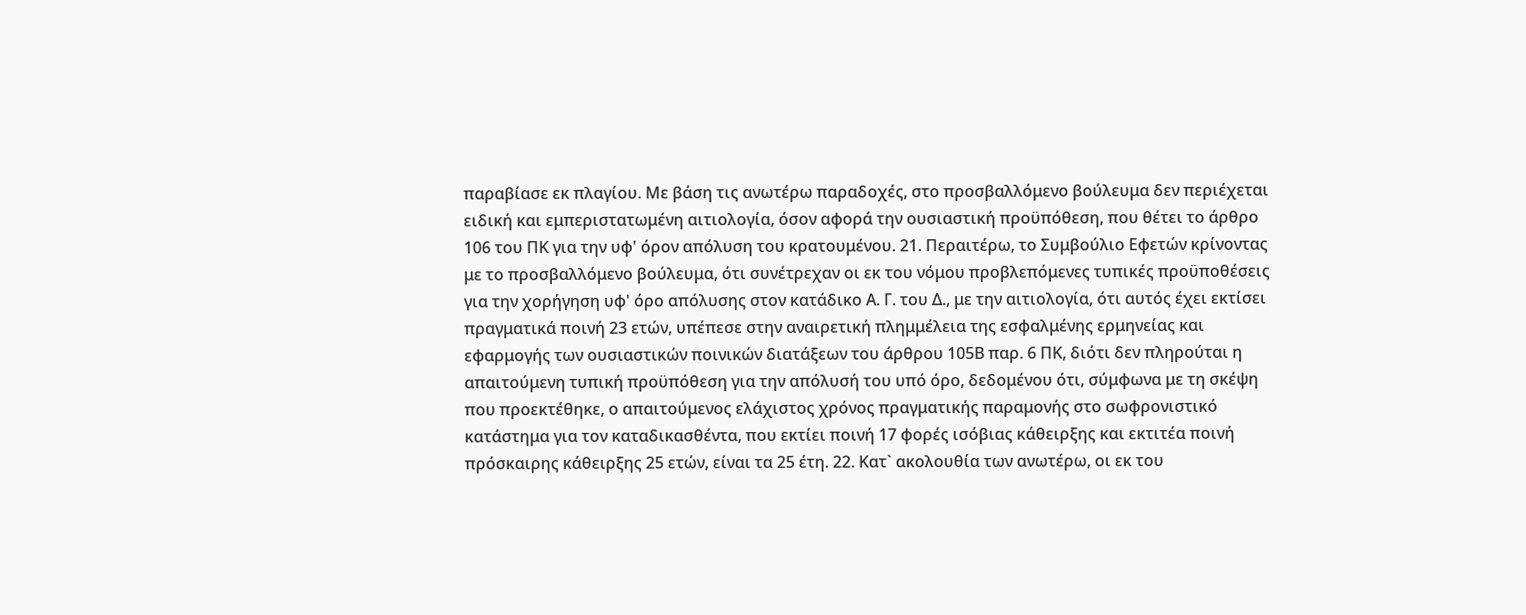παραβίασε εκ πλαγίου. Με βάση τις ανωτέρω παραδοχές, στο προσβαλλόμενο βούλευμα δεν περιέχεται ειδική και εμπεριστατωμένη αιτιολογία, όσον αφορά την ουσιαστική προϋπόθεση, που θέτει το άρθρο 106 του ΠΚ για την υφ' όρον απόλυση του κρατουμένου. 21. Περαιτέρω, το Συμβούλιο Εφετών κρίνοντας με το προσβαλλόμενο βούλευμα, ότι συνέτρεχαν οι εκ του νόμου προβλεπόμενες τυπικές προϋποθέσεις για την χορήγηση υφ' όρο απόλυσης στον κατάδικο Α. Γ. του Δ., με την αιτιολογία, ότι αυτός έχει εκτίσει πραγματικά ποινή 23 ετών, υπέπεσε στην αναιρετική πλημμέλεια της εσφαλμένης ερμηνείας και εφαρμογής των ουσιαστικών ποινικών διατάξεων του άρθρου 105Β παρ. 6 ΠΚ, διότι δεν πληρούται η απαιτούμενη τυπική προϋπόθεση για την απόλυσή του υπό όρο, δεδομένου ότι, σύμφωνα με τη σκέψη που προεκτέθηκε, ο απαιτούμενος ελάχιστος χρόνος πραγματικής παραμονής στο σωφρονιστικό κατάστημα για τον καταδικασθέντα, που εκτίει ποινή 17 φορές ισόβιας κάθειρξης και εκτιτέα ποινή πρόσκαιρης κάθειρξης 25 ετών, είναι τα 25 έτη. 22. Κατ` ακολουθία των ανωτέρω, οι εκ του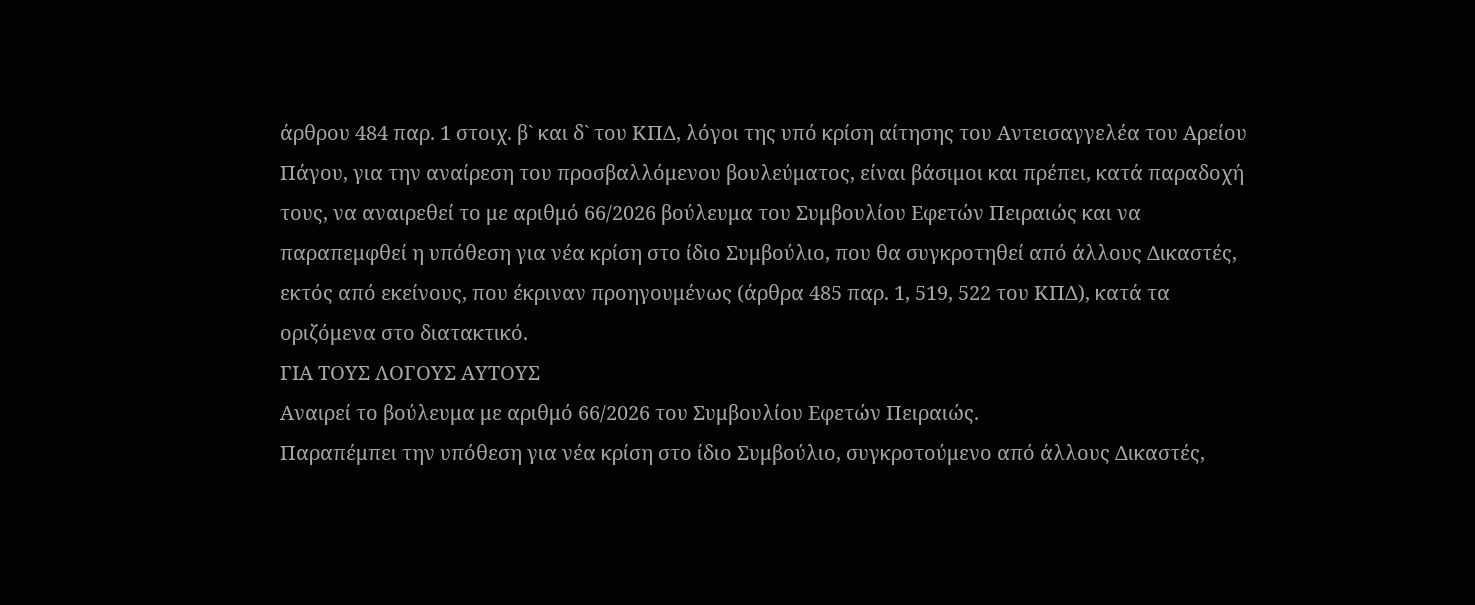άρθρου 484 παρ. 1 στοιχ. β` και δ` του ΚΠΔ, λόγοι της υπό κρίση αίτησης του Αντεισαγγελέα του Αρείου Πάγου, για την αναίρεση του προσβαλλόμενου βουλεύματος, είναι βάσιμοι και πρέπει, κατά παραδοχή τους, να αναιρεθεί το με αριθμό 66/2026 βούλευμα του Συμβουλίου Εφετών Πειραιώς και να παραπεμφθεί η υπόθεση για νέα κρίση στο ίδιο Συμβούλιο, που θα συγκροτηθεί από άλλους Δικαστές, εκτός από εκείνους, που έκριναν προηγουμένως (άρθρα 485 παρ. 1, 519, 522 του ΚΠΔ), κατά τα οριζόμενα στο διατακτικό.
ΓΙΑ ΤΟΥΣ ΛΟΓΟΥΣ ΑΥΤΟΥΣ
Αναιρεί το βούλευμα με αριθμό 66/2026 του Συμβουλίου Εφετών Πειραιώς.
Παραπέμπει την υπόθεση για νέα κρίση στο ίδιο Συμβούλιο, συγκροτούμενο από άλλους Δικαστές,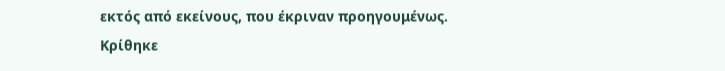εκτός από εκείνους, που έκριναν προηγουμένως.
Κρίθηκε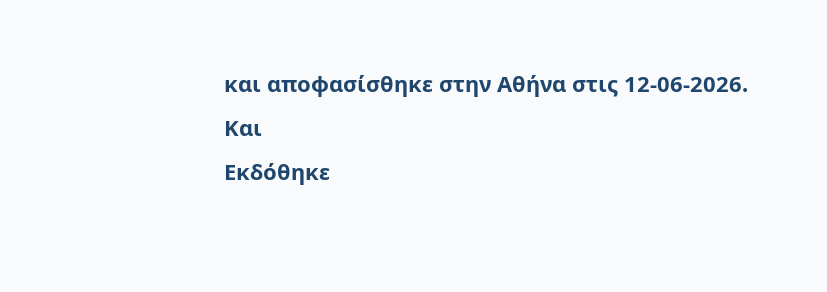και αποφασίσθηκε στην Αθήνα στις 12-06-2026.
Και
Εκδόθηκε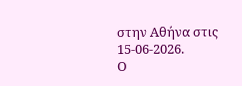στην Αθήνα στις 15-06-2026.
Ο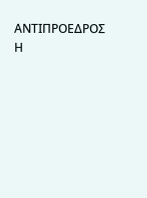ΑΝΤΙΠΡΟΕΔΡΟΣ Η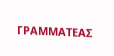ΓΡΑΜΜΑΤΕΑΣ